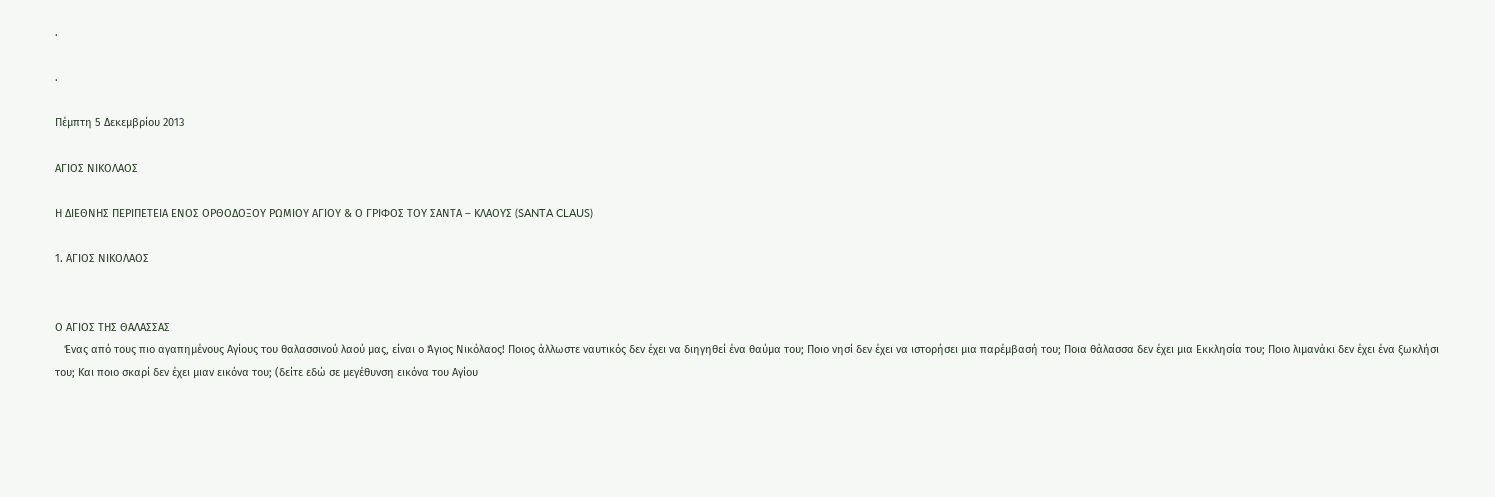.

.

Πέμπτη 5 Δεκεμβρίου 2013

ΑΓΙΟΣ ΝΙΚΟΛΑΟΣ

Η ΔΙΕΘΝΗΣ ΠΕΡΙΠΕΤΕΙΑ ΕΝΟΣ ΟΡΘΟΔΟΞΟΥ ΡΩΜΙΟΥ ΑΓΙΟΥ & Ο ΓΡΙΦΟΣ ΤΟΥ ΣΑΝΤΑ – ΚΛΑΟΥΣ (SANTA CLAUS)

1. ΑΓΙΟΣ ΝΙΚΟΛΑΟΣ


Ο ΑΓΙΟΣ ΤΗΣ ΘΑΛΑΣΣΑΣ
   Ένας από τους πιο αγαπημένους Αγίους του θαλασσινού λαού μας, είναι ο Άγιος Νικόλαος! Ποιος άλλωστε ναυτικός δεν έχει να διηγηθεί ένα θαύμα του; Ποιο νησί δεν έχει να ιστορήσει μια παρέμβασή του; Ποια θάλασσα δεν έχει μια Εκκλησία του; Ποιο λιμανάκι δεν έχει ένα ξωκλήσι του; Και ποιο σκαρί δεν έχει μιαν εικόνα του; (δείτε εδώ σε μεγέθυνση εικόνα του Αγίου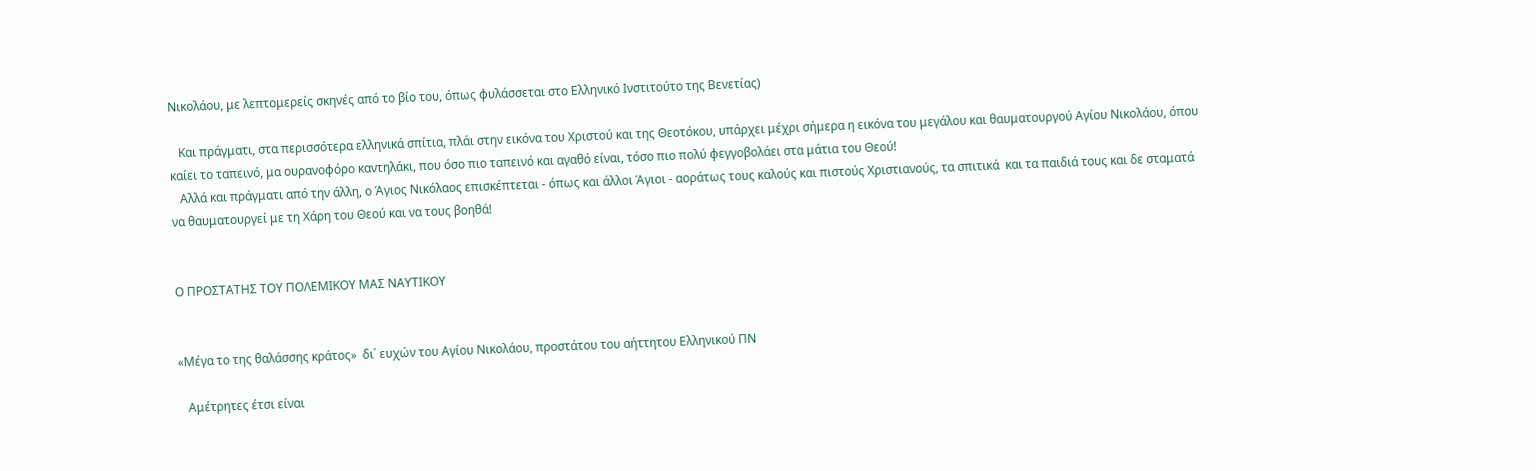Νικολάου, με λεπτομερείς σκηνές από το βίο του, όπως φυλάσσεται στο Ελληνικό Ινστιτούτο της Βενετίας)

   Και πράγματι, στα περισσότερα ελληνικά σπίτια, πλάι στην εικόνα του Χριστού και της Θεοτόκου, υπάρχει μέχρι σήμερα η εικόνα του μεγάλου και θαυματουργού Αγίου Νικολάου, όπου καίει το ταπεινό, μα ουρανοφόρο καντηλάκι, που όσο πιο ταπεινό και αγαθό είναι, τόσο πιο πολύ φεγγοβολάει στα μάτια του Θεού!
   Αλλά και πράγματι από την άλλη, ο Άγιος Νικόλαος επισκέπτεται - όπως και άλλοι Άγιοι - αοράτως τους καλούς και πιστούς Χριστιανούς, τα σπιτικά  και τα παιδιά τους και δε σταματά να θαυματουργεί με τη Χάρη του Θεού και να τους βοηθά!


Ο ΠΡΟΣΤΑΤΗΣ ΤΟΥ ΠΟΛΕΜΙΚΟΥ ΜΑΣ ΝΑΥΤΙΚΟΥ


«Μέγα το της θαλάσσης κράτος»  δι΄ ευχών του Αγίου Νικολάου, προστάτου του αήττητου Ελληνικού ΠΝ

   Αμέτρητες έτσι είναι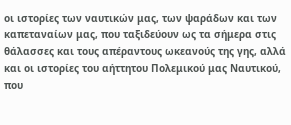οι ιστορίες των ναυτικών μας, των ψαράδων και των καπεταναίων μας, που ταξιδεύουν ως τα σήμερα στις θάλασσες και τους απέραντους ωκεανούς της γης, αλλά και οι ιστορίες του αήττητου Πολεμικού μας Ναυτικού, που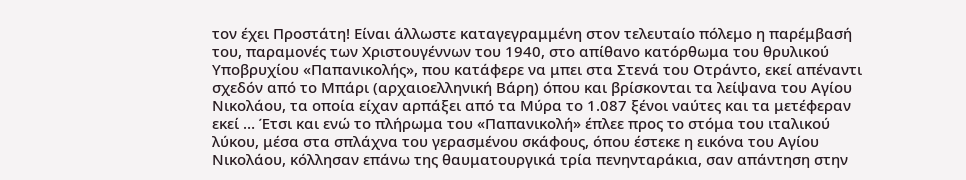τον έχει Προστάτη! Είναι άλλωστε καταγεγραμμένη στον τελευταίο πόλεμο η παρέμβασή του, παραμονές των Χριστουγέννων του 1940, στο απίθανο κατόρθωμα του θρυλικού Υποβρυχίου «Παπανικολής», που κατάφερε να μπει στα Στενά του Οτράντο, εκεί απέναντι σχεδόν από το Μπάρι (αρχαιοελληνική Βάρη) όπου και βρίσκονται τα λείψανα του Αγίου Νικολάου, τα οποία είχαν αρπάξει από τα Μύρα το 1.087 ξένοι ναύτες και τα μετέφεραν εκεί … Έτσι και ενώ το πλήρωμα του «Παπανικολή» έπλεε προς το στόμα του ιταλικού λύκου, μέσα στα σπλάχνα του γερασμένου σκάφους, όπου έστεκε η εικόνα του Αγίου Νικολάου, κόλλησαν επάνω της θαυματουργικά τρία πενηνταράκια, σαν απάντηση στην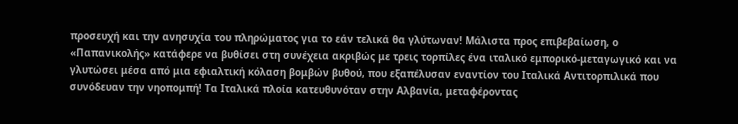προσευχή και την ανησυχία του πληρώματος για το εάν τελικά θα γλύτωναν! Μάλιστα προς επιβεβαίωση, ο «Παπανικολής» κατάφερε να βυθίσει στη συνέχεια ακριβώς με τρεις τορπίλες ένα ιταλικό εμπορικό-μεταγωγικό και να γλυτώσει μέσα από μια εφιαλτική κόλαση βομβών βυθού, που εξαπέλυσαν εναντίον του Ιταλικά Αντιτορπιλικά που συνόδευαν την νηοπομπή! Τα Ιταλικά πλοία κατευθυνόταν στην Αλβανία, μεταφέροντας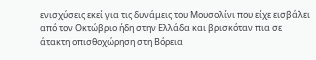ενισχύσεις εκεί για τις δυνάμεις του Μουσολίνι που είχε εισβάλει από τον Οκτώβριο ήδη στην Ελλάδα και βρισκόταν πια σε άτακτη οπισθοχώρηση στη Βόρεια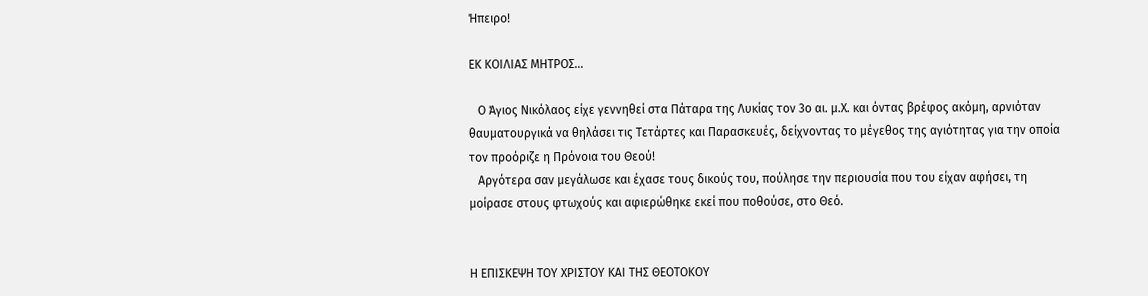Ήπειρο!

ΕΚ ΚΟΙΛΙΑΣ ΜΗΤΡΟΣ…

   Ο Άγιος Νικόλαος είχε γεννηθεί στα Πάταρα της Λυκίας τον 3ο αι. μ.Χ. και όντας βρέφος ακόμη, αρνιόταν θαυματουργικά να θηλάσει τις Τετάρτες και Παρασκευές, δείχνοντας το μέγεθος της αγιότητας για την οποία τον προόριζε η Πρόνοια του Θεού!
   Αργότερα σαν μεγάλωσε και έχασε τους δικούς του, πούλησε την περιουσία που του είχαν αφήσει, τη μοίρασε στους φτωχούς και αφιερώθηκε εκεί που ποθούσε, στο Θεό.


Η ΕΠΙΣΚΕΨΗ ΤΟΥ ΧΡΙΣΤΟΥ ΚΑΙ ΤΗΣ ΘΕΟΤΟΚΟΥ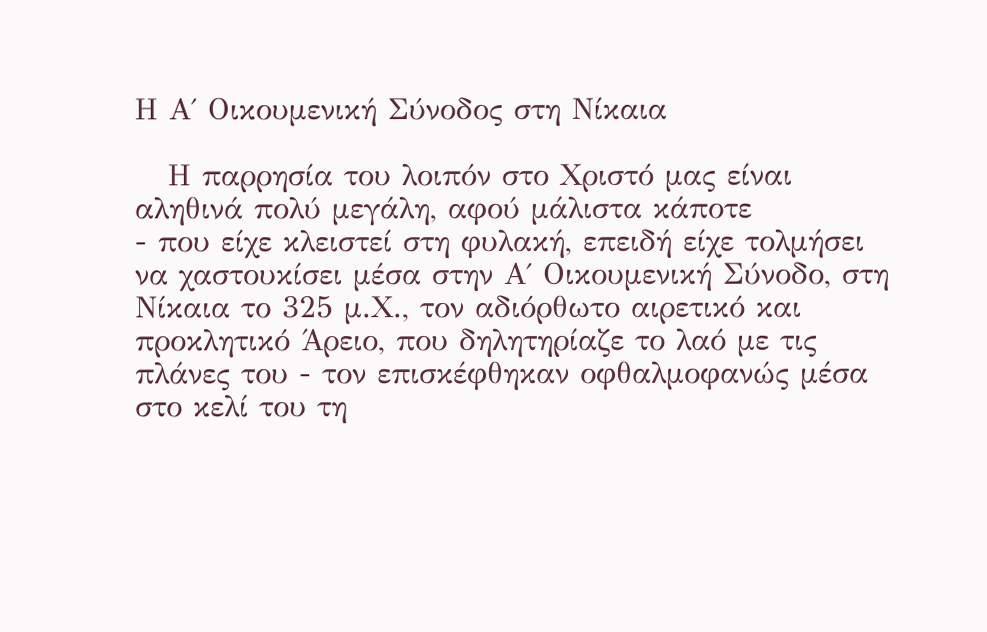Η Α΄ Οικουμενική Σύνοδος στη Νίκαια

   Η παρρησία του λοιπόν στο Χριστό μας είναι αληθινά πολύ μεγάλη, αφού μάλιστα κάποτε
- που είχε κλειστεί στη φυλακή, επειδή είχε τολμήσει να χαστουκίσει μέσα στην Α΄ Οικουμενική Σύνοδο, στη Νίκαια το 325 μ.Χ., τον αδιόρθωτο αιρετικό και προκλητικό Άρειο, που δηλητηρίαζε το λαό με τις πλάνες του - τον επισκέφθηκαν οφθαλμοφανώς μέσα στο κελί του τη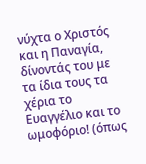νύχτα ο Χριστός και η Παναγία, δίνοντάς του με τα ίδια τους τα χέρια το Ευαγγέλιο και το ωμοφόριο! (όπως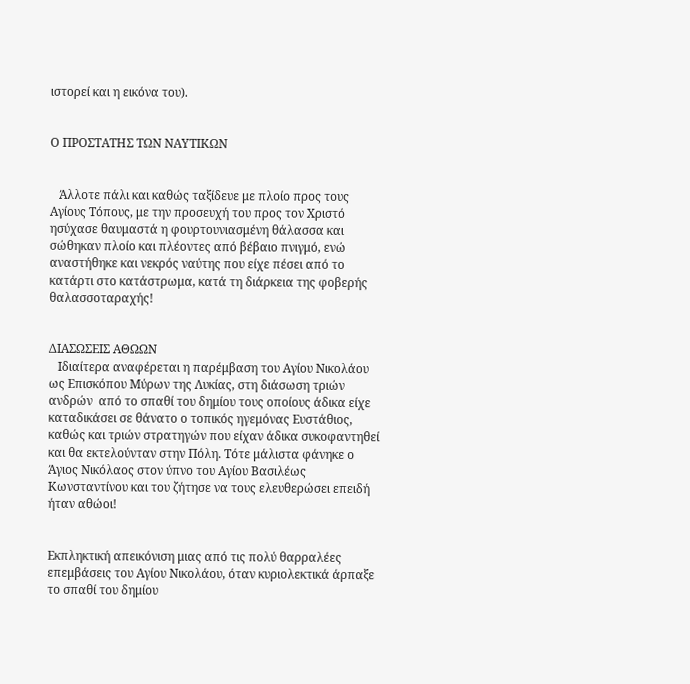ιστορεί και η εικόνα του).


Ο ΠΡΟΣΤΑΤΗΣ ΤΩΝ ΝΑΥΤΙΚΩΝ


   Άλλοτε πάλι και καθώς ταξίδευε με πλοίο προς τους Αγίους Τόπους, με την προσευχή του προς τον Χριστό ησύχασε θαυμαστά η φουρτουνιασμένη θάλασσα και σώθηκαν πλοίο και πλέοντες από βέβαιο πνιγμό, ενώ αναστήθηκε και νεκρός ναύτης που είχε πέσει από το κατάρτι στο κατάστρωμα, κατά τη διάρκεια της φοβερής θαλασσοταραχής!


ΔΙΑΣΩΣΕΙΣ ΑΘΩΩΝ
   Ιδιαίτερα αναφέρεται η παρέμβαση του Αγίου Νικολάου ως Επισκόπου Μύρων της Λυκίας, στη διάσωση τριών ανδρών  από το σπαθί του δημίου τους οποίους άδικα είχε καταδικάσει σε θάνατο ο τοπικός ηγεμόνας Ευστάθιος, καθώς και τριών στρατηγών που είχαν άδικα συκοφαντηθεί και θα εκτελούνταν στην Πόλη. Τότε μάλιστα φάνηκε ο Άγιος Νικόλαος στον ύπνο του Αγίου Βασιλέως Κωνσταντίνου και του ζήτησε να τους ελευθερώσει επειδή ήταν αθώοι!


Εκπληκτική απεικόνιση μιας από τις πολύ θαρραλέες επεμβάσεις του Αγίου Νικολάου, όταν κυριολεκτικά άρπαξε το σπαθί του δημίου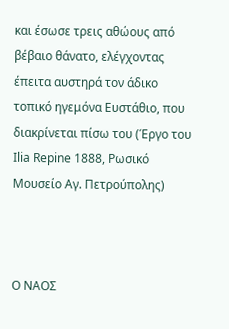και έσωσε τρεις αθώους από βέβαιο θάνατο, ελέγχοντας έπειτα αυστηρά τον άδικο τοπικό ηγεμόνα Ευστάθιο, που διακρίνεται πίσω του (Έργο του Ilia Repine 1888, Ρωσικό Μουσείο Αγ. Πετρούπολης)



Ο ΝΑΟΣ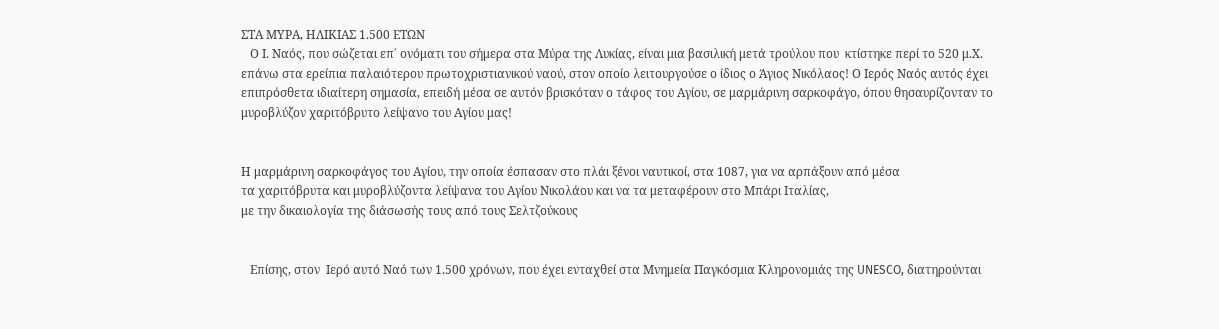ΣΤΑ ΜΥΡΑ, ΗΛΙΚΙΑΣ 1.500 ΕΤΩΝ
   Ο Ι. Ναός, που σώζεται επ΄ ονόματι του σήμερα στα Μύρα της Λυκίας, είναι μια βασιλική μετά τρούλου που  κτίστηκε περί το 520 μ.Χ. επάνω στα ερείπια παλαιότερου πρωτοχριστιανικού ναού, στον οποίο λειτουργούσε ο ίδιος ο Άγιος Νικόλαος! Ο Ιερός Ναός αυτός έχει επιπρόσθετα ιδιαίτερη σημασία, επειδή μέσα σε αυτόν βρισκόταν ο τάφος του Αγίου, σε μαρμάρινη σαρκοφάγο, όπου θησαυρίζονταν το μυροβλύζον χαριτόβρυτο λείψανο του Αγίου μας!


Η μαρμάρινη σαρκοφάγος του Αγίου, την οποία έσπασαν στο πλάι ξένοι ναυτικοί, στα 1087, για να αρπάξουν από μέσα
τα χαριτόβρυτα και μυροβλύζοντα λείψανα του Αγίου Νικολάου και να τα μεταφέρουν στο Μπάρι Ιταλίας,
με την δικαιολογία της διάσωσής τους από τους Σελτζούκους


   Επίσης, στον  Ιερό αυτό Ναό των 1.500 χρόνων, που έχει ενταχθεί στα Μνημεία Παγκόσμια Κληρονομιάς της UNESCO, διατηρούνται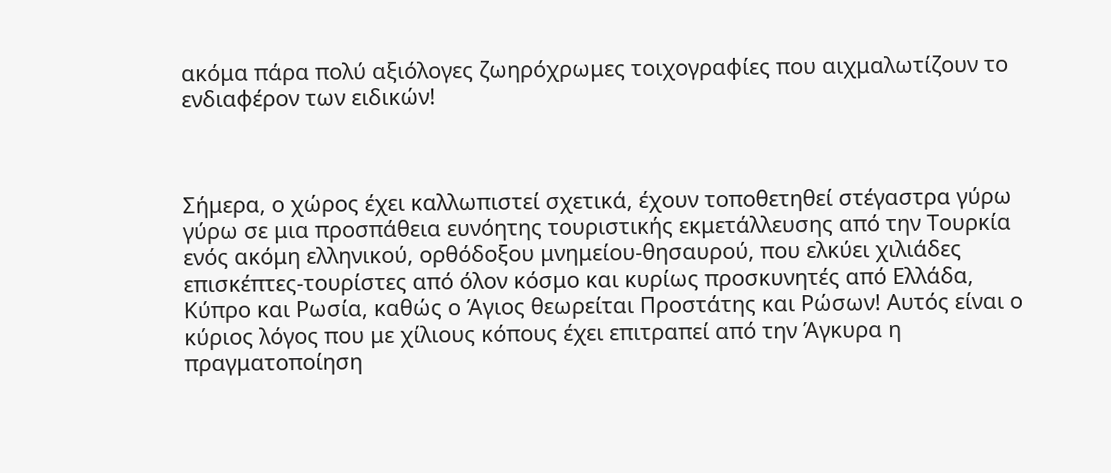ακόμα πάρα πολύ αξιόλογες ζωηρόχρωμες τοιχογραφίες που αιχμαλωτίζουν το ενδιαφέρον των ειδικών!



Σήμερα, ο χώρος έχει καλλωπιστεί σχετικά, έχουν τοποθετηθεί στέγαστρα γύρω γύρω σε μια προσπάθεια ευνόητης τουριστικής εκμετάλλευσης από την Τουρκία ενός ακόμη ελληνικού, ορθόδοξου μνημείου-θησαυρού, που ελκύει χιλιάδες επισκέπτες-τουρίστες από όλον κόσμο και κυρίως προσκυνητές από Ελλάδα, Κύπρο και Ρωσία, καθώς ο Άγιος θεωρείται Προστάτης και Ρώσων! Αυτός είναι ο κύριος λόγος που με χίλιους κόπους έχει επιτραπεί από την Άγκυρα η πραγματοποίηση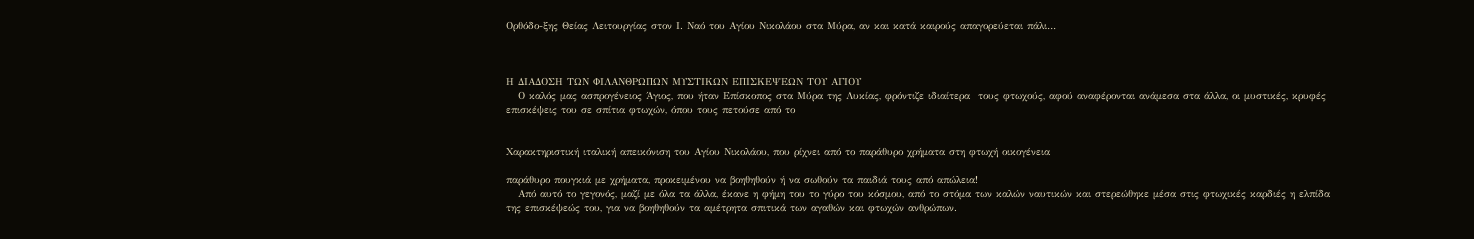Ορθόδο-ξης Θείας Λειτουργίας στον Ι. Ναό του Αγίου Νικολάου στα Μύρα, αν και κατά καιρούς απαγορεύεται πάλι…



Η ΔΙΑΔΟΣΗ ΤΩΝ ΦΙΛΑΝΘΡΩΠΩΝ ΜΥΣΤΙΚΩΝ ΕΠΙΣΚΕΨΕΩΝ ΤΟΥ ΑΓΙΟΥ
   Ο καλός μας ασπρογένειος Άγιος, που ήταν Επίσκοπος στα Μύρα της Λυκίας, φρόντιζε ιδιαίτερα  τους φτωχούς, αφού αναφέρονται ανάμεσα στα άλλα, οι μυστικές, κρυφές επισκέψεις του σε σπίτια φτωχών, όπου τους πετούσε από το


Χαρακτηριστική ιταλική απεικόνιση του Αγίου Νικολάου, που ρίχνει από το παράθυρο χρήματα στη φτωχή οικογένεια

παράθυρο πουγκιά με χρήματα, προκειμένου να βοηθηθούν ή να σωθούν τα παιδιά τους από απώλεια!
   Από αυτό το γεγονός, μαζί με όλα τα άλλα, έκανε η φήμη του το γύρο του κόσμου, από το στόμα των καλών ναυτικών και στερεώθηκε μέσα στις φτωχικές καρδιές η ελπίδα της επισκέψεώς του, για να βοηθηθούν τα αμέτρητα σπιτικά των αγαθών και φτωχών ανθρώπων.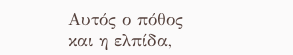Αυτός ο πόθος και η ελπίδα,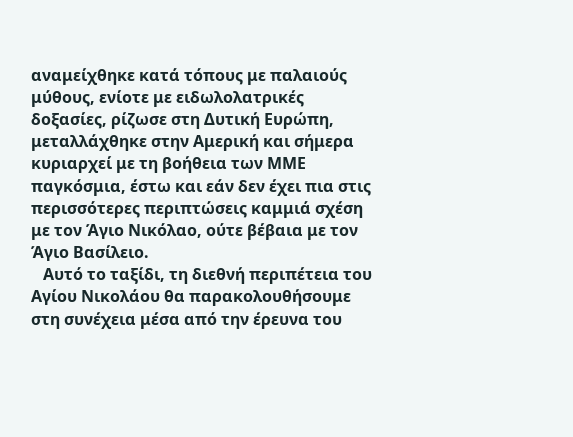αναμείχθηκε κατά τόπους με παλαιούς μύθους, ενίοτε με ειδωλολατρικές δοξασίες, ρίζωσε στη Δυτική Ευρώπη, μεταλλάχθηκε στην Αμερική και σήμερα κυριαρχεί με τη βοήθεια των ΜΜΕ παγκόσμια, έστω και εάν δεν έχει πια στις περισσότερες περιπτώσεις καμμιά σχέση με τον Άγιο Νικόλαο, ούτε βέβαια με τον Άγιο Βασίλειο.
   Αυτό το ταξίδι, τη διεθνή περιπέτεια του Αγίου Νικολάου θα παρακολουθήσουμε στη συνέχεια μέσα από την έρευνα του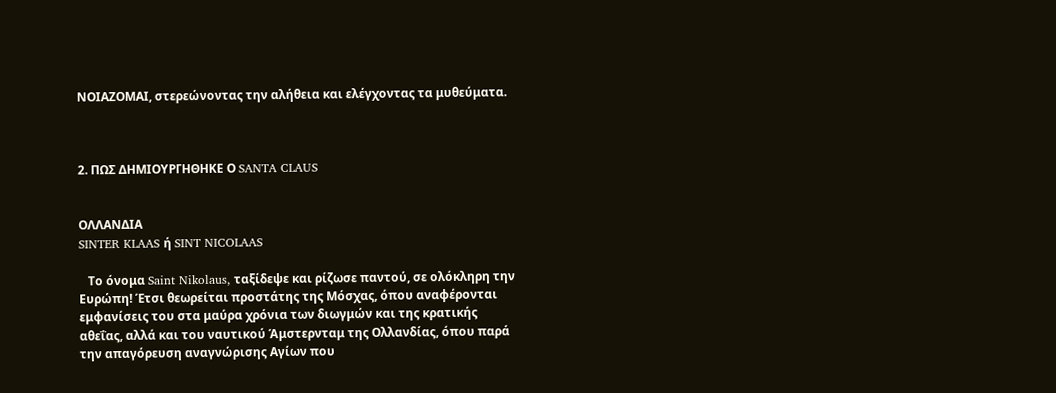ΝΟΙΑΖΟΜΑΙ, στερεώνοντας την αλήθεια και ελέγχοντας τα μυθεύματα.



2. ΠΩΣ ΔΗΜΙΟΥΡΓΗΘΗΚΕ Ο SANTA CLAUS


ΟΛΛΑΝΔΙΑ
SINTER KLAAS ή SINT NICOLAAS

   Το όνομα Saint Nikolaus, ταξίδεψε και ρίζωσε παντού, σε ολόκληρη την Ευρώπη! Έτσι θεωρείται προστάτης της Μόσχας, όπου αναφέρονται εμφανίσεις του στα μαύρα χρόνια των διωγμών και της κρατικής αθεΐας, αλλά και του ναυτικού Άμστερνταμ της Ολλανδίας, όπου παρά την απαγόρευση αναγνώρισης Αγίων που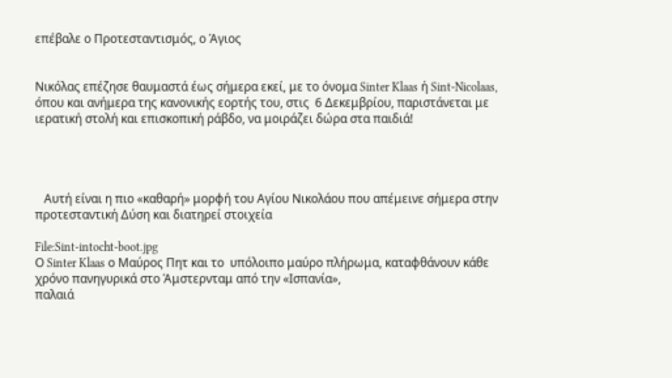επέβαλε ο Προτεσταντισμός, ο Άγιος


Νικόλας επέζησε θαυμαστά έως σήμερα εκεί, με το όνομα Sinter Klaas ή Sint-Nicolaas, όπου και ανήμερα της κανονικής εορτής του, στις  6 Δεκεμβρίου, παριστάνεται με ιερατική στολή και επισκοπική ράβδο, να μοιράζει δώρα στα παιδιά!




   Αυτή είναι η πιο «καθαρή» μορφή του Αγίου Νικολάου που απέμεινε σήμερα στην προτεσταντική Δύση και διατηρεί στοιχεία

File:Sint-intocht-boot.jpg
Ο Sinter Klaas ο Μαύρος Πητ και το  υπόλοιπο μαύρο πλήρωμα, καταφθάνουν κάθε χρόνο πανηγυρικά στο Άμστερνταμ από την «Ισπανία»,
παλαιά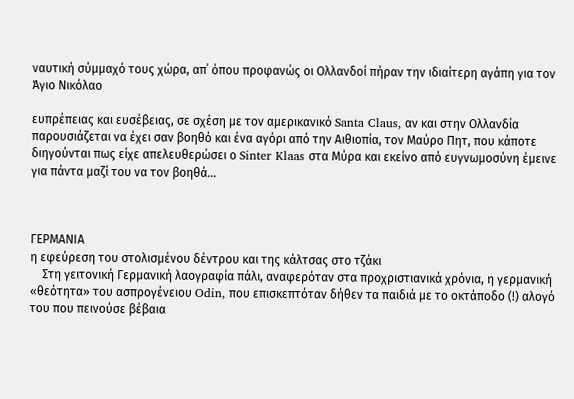ναυτική σύμμαχό τους χώρα, απ΄ όπου προφανώς οι Ολλανδοί πήραν την ιδιαίτερη αγάπη για τον Άγιο Νικόλαο

ευπρέπειας και ευσέβειας, σε σχέση με τον αμερικανικό Santa Claus, αν και στην Ολλανδία παρουσιάζεται να έχει σαν βοηθό και ένα αγόρι από την Αιθιοπία, τον Μαύρο Πητ, που κάποτε διηγούνται πως είχε απελευθερώσει ο Sinter Klaas στα Μύρα και εκείνο από ευγνωμοσύνη έμεινε για πάντα μαζί του να τον βοηθά…



ΓΕΡΜΑΝΙΑ
η εφεύρεση του στολισμένου δέντρου και της κάλτσας στο τζάκι
    Στη γειτονική Γερμανική λαογραφία πάλι, αναφερόταν στα προχριστιανικά χρόνια, η γερμανική «θεότητα» του ασπρογένειου Odin, που επισκεπτόταν δήθεν τα παιδιά με το οκτάποδο (!) αλογό του που πεινούσε βέβαια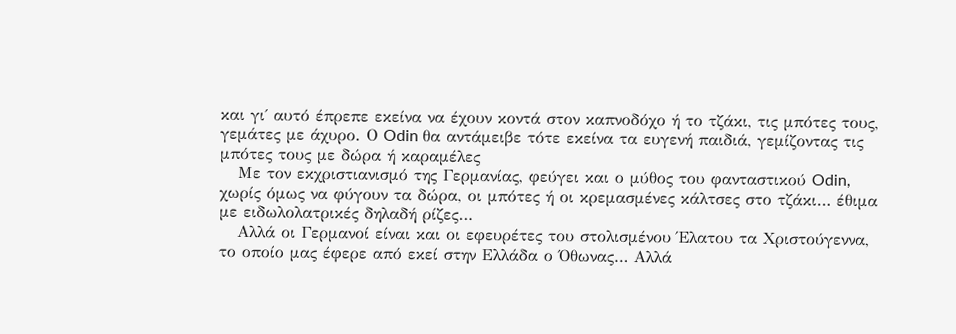και γι΄ αυτό έπρεπε εκείνα να έχουν κοντά στον καπνοδόχο ή το τζάκι, τις μπότες τους, γεμάτες με άχυρο. Ο Odin θα αντάμειβε τότε εκείνα τα ευγενή παιδιά, γεμίζοντας τις μπότες τους με δώρα ή καραμέλες
   Με τον εκχριστιανισμό της Γερμανίας, φεύγει και ο μύθος του φανταστικού Odin, χωρίς όμως να φύγουν τα δώρα, οι μπότες ή οι κρεμασμένες κάλτσες στο τζάκι… έθιμα με ειδωλολατρικές δηλαδή ρίζες…
   Αλλά οι Γερμανοί είναι και οι εφευρέτες του στολισμένου Έλατου τα Χριστούγεννα, το οποίο μας έφερε από εκεί στην Ελλάδα ο Όθωνας… Αλλά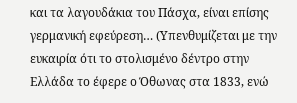και τα λαγουδάκια του Πάσχα, είναι επίσης γερμανική εφεύρεση… (Υπενθυμίζεται με την ευκαιρία ότι το στολισμένο δέντρο στην Ελλάδα το έφερε ο Όθωνας στα 1833, ενώ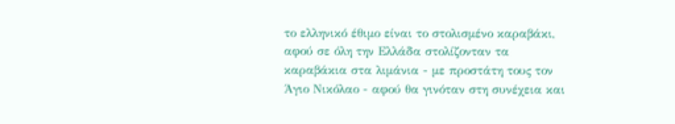το ελληνικό έθιμο είναι το στολισμένο καραβάκι, αφού σε όλη την Ελλάδα στολίζονταν τα καραβάκια στα λιμάνια - με προστάτη τους τον Άγιο Νικόλαο - αφού θα γινόταν στη συνέχεια και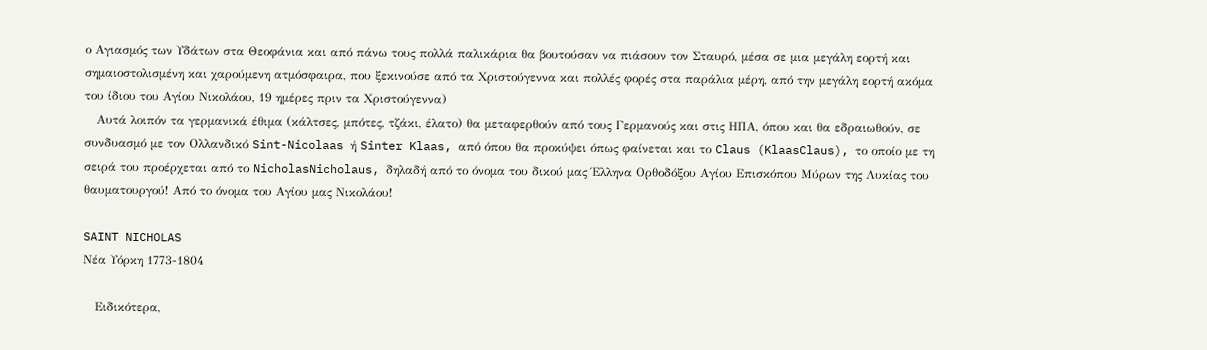ο Αγιασμός των Υδάτων στα Θεοφάνια και από πάνω τους πολλά παλικάρια θα βουτούσαν να πιάσουν τον Σταυρό, μέσα σε μια μεγάλη εορτή και σημαιοστολισμένη και χαρούμενη ατμόσφαιρα, που ξεκινούσε από τα Χριστούγεννα και πολλές φορές στα παράλια μέρη, από την μεγάλη εορτή ακόμα του ίδιου του Αγίου Νικολάου, 19 ημέρες πριν τα Χριστούγεννα)
   Αυτά λοιπόν τα γερμανικά έθιμα (κάλτσες, μπότες, τζάκι, έλατο) θα μεταφερθούν από τους Γερμανούς και στις ΗΠΑ, όπου και θα εδραιωθούν, σε συνδυασμό με τον Ολλανδικό Sint-Nicolaas ή Sinter Klaas, από όπου θα προκύψει όπως φαίνεται και το Claus (KlaasClaus), το οποίο με τη σειρά του προέρχεται από το NicholasNicholaus, δηλαδή από το όνομα του δικού μας Έλληνα Ορθοδόξου Αγίου Επισκόπου Μύρων της Λυκίας του θαυματουργού! Από το όνομα του Αγίου μας Νικολάου!

SAINT NICHOLAS
Νέα Υόρκη 1773-1804

   Ειδικότερα,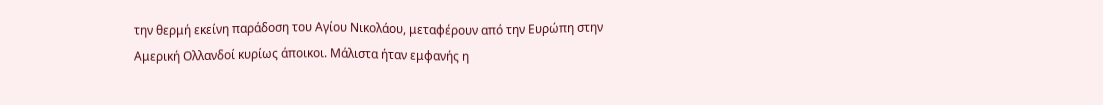την θερμή εκείνη παράδοση του Αγίου Νικολάου, μεταφέρουν από την Ευρώπη στην Αμερική Ολλανδοί κυρίως άποικοι. Μάλιστα ήταν εμφανής η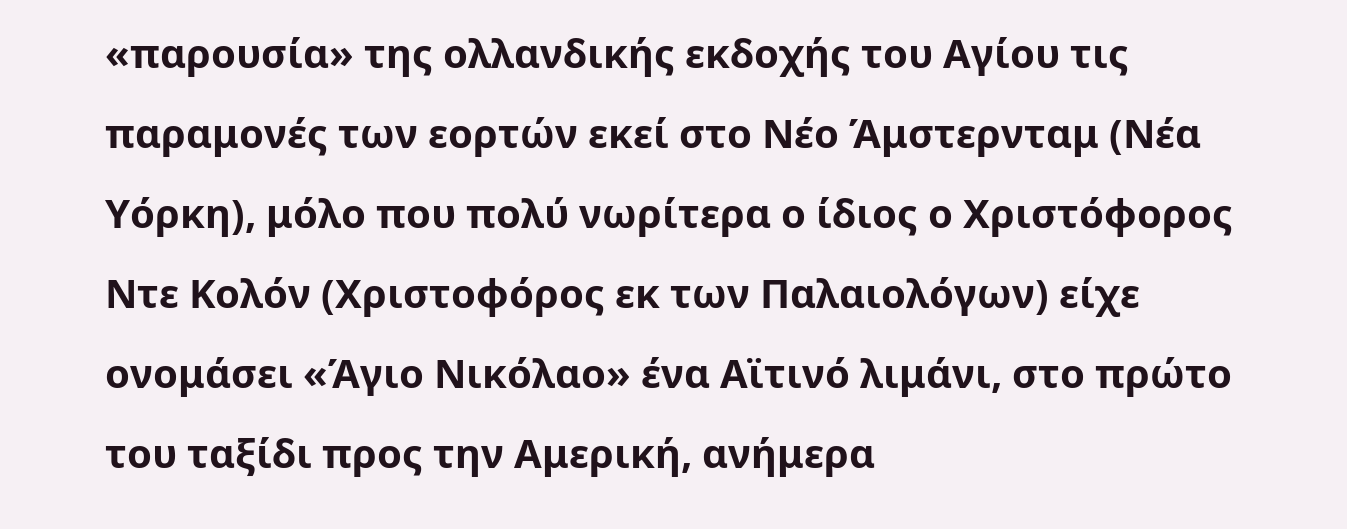«παρουσία» της ολλανδικής εκδοχής του Αγίου τις παραμονές των εορτών εκεί στο Νέο Άμστερνταμ (Νέα Υόρκη), μόλο που πολύ νωρίτερα ο ίδιος ο Χριστόφορος Ντε Κολόν (Χριστοφόρος εκ των Παλαιολόγων) είχε ονομάσει «Άγιο Νικόλαο» ένα Αϊτινό λιμάνι, στο πρώτο του ταξίδι προς την Αμερική, ανήμερα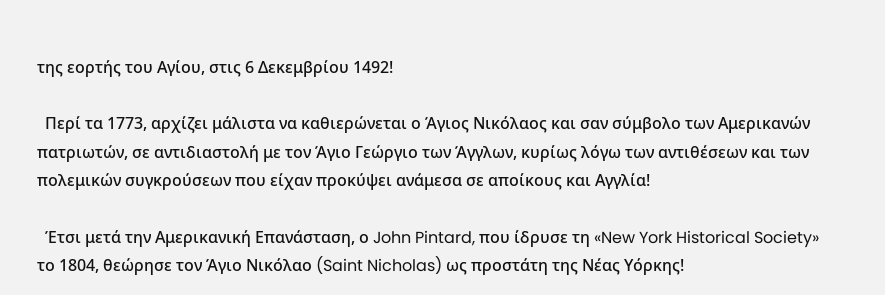της εορτής του Αγίου, στις 6 Δεκεμβρίου 1492!

  Περί τα 1773, αρχίζει μάλιστα να καθιερώνεται ο Άγιος Νικόλαος και σαν σύμβολο των Αμερικανών πατριωτών, σε αντιδιαστολή με τον Άγιο Γεώργιο των Άγγλων, κυρίως λόγω των αντιθέσεων και των πολεμικών συγκρούσεων που είχαν προκύψει ανάμεσα σε αποίκους και Αγγλία!

  Έτσι μετά την Αμερικανική Επανάσταση, ο John Pintard, που ίδρυσε τη «New York Historical Society» το 1804, θεώρησε τον Άγιο Νικόλαο (Saint Nicholas) ως προστάτη της Νέας Υόρκης!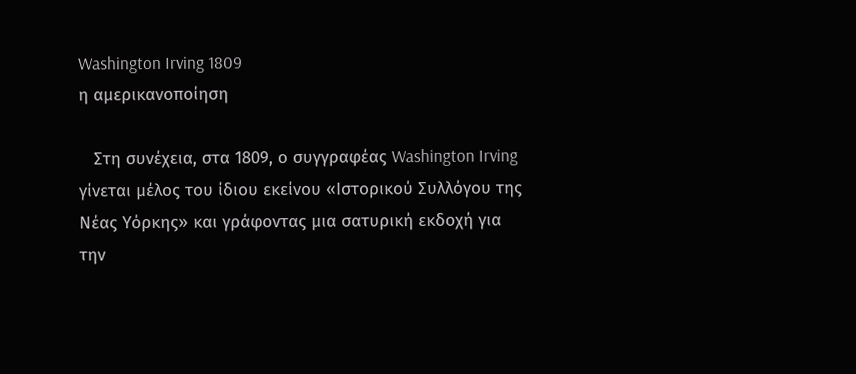Washington Irving 1809
η αμερικανοποίηση

   Στη συνέχεια, στα 1809, ο συγγραφέας Washington Irving γίνεται μέλος του ίδιου εκείνου «Ιστορικού Συλλόγου της Νέας Υόρκης» και γράφοντας μια σατυρική εκδοχή για την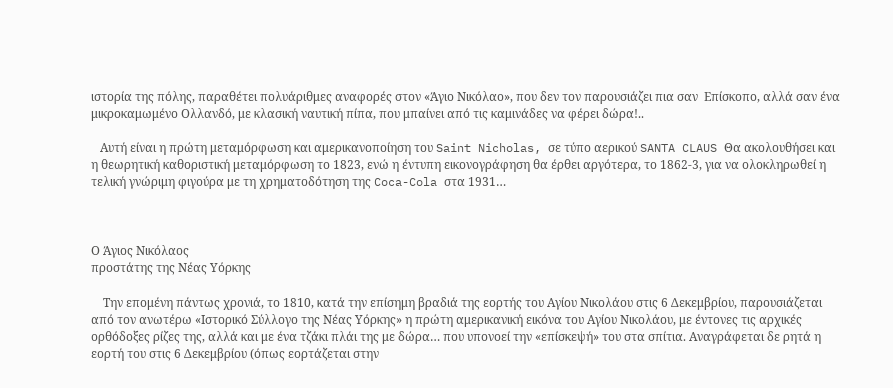ιστορία της πόλης, παραθέτει πολυάριθμες αναφορές στον «Άγιο Νικόλαο», που δεν τον παρουσιάζει πια σαν  Επίσκοπο, αλλά σαν ένα μικροκαμωμένο Ολλανδό, με κλασική ναυτική πίπα, που μπαίνει από τις καμινάδες να φέρει δώρα!..

   Αυτή είναι η πρώτη μεταμόρφωση και αμερικανοποίηση του Saint Nicholas, σε τύπο αερικού SANTA CLAUS Θα ακολουθήσει και η θεωρητική καθοριστική μεταμόρφωση το 1823, ενώ η έντυπη εικονογράφηση θα έρθει αργότερα, το 1862-3, για να ολοκληρωθεί η τελική γνώριμη φιγούρα με τη χρηματοδότηση της Coca-Cola στα 1931…



Ο Άγιος Νικόλαος
προστάτης της Νέας Υόρκης

    Την επομένη πάντως χρονιά, το 1810, κατά την επίσημη βραδιά της εορτής του Αγίου Νικολάου στις 6 Δεκεμβρίου, παρουσιάζεται από τον ανωτέρω «Ιστορικό Σύλλογο της Νέας Υόρκης» η πρώτη αμερικανική εικόνα του Αγίου Νικολάου, με έντονες τις αρχικές ορθόδοξες ρίζες της, αλλά και με ένα τζάκι πλάι της με δώρα… που υπονοεί την «επίσκεψή» του στα σπίτια. Αναγράφεται δε ρητά η εορτή του στις 6 Δεκεμβρίου (όπως εορτάζεται στην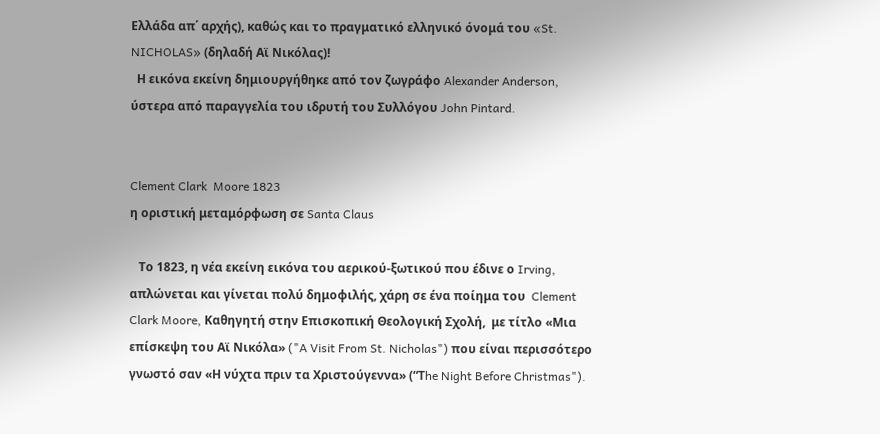Ελλάδα απ΄ αρχής), καθώς και το πραγματικό ελληνικό όνομά του «St. NICHOLAS» (δηλαδή Αϊ Νικόλας)!
  Η εικόνα εκείνη δημιουργήθηκε από τον ζωγράφο Alexander Anderson, ύστερα από παραγγελία του ιδρυτή του Συλλόγου John Pintard.


Clement Clark  Moore 1823
η οριστική μεταμόρφωση σε Santa Claus

   Το 1823, η νέα εκείνη εικόνα του αερικού-ξωτικού που έδινε ο Irving, απλώνεται και γίνεται πολύ δημοφιλής, χάρη σε ένα ποίημα του  Clement Clark Moore, Καθηγητή στην Επισκοπική Θεολογική Σχολή,  με τίτλο «Μια επίσκεψη του Αϊ Νικόλα» ("A Visit From St. Nicholas") που είναι περισσότερο γνωστό σαν «Η νύχτα πριν τα Χριστούγεννα» (“Τhe Night Before Christmas").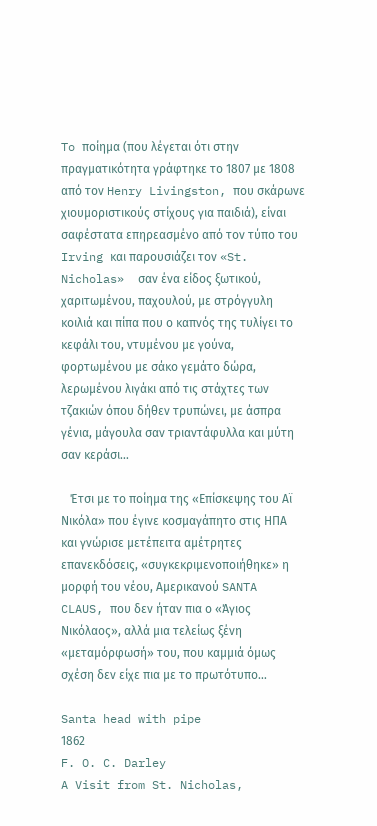To ποίημα (που λέγεται ότι στην πραγματικότητα γράφτηκε το 1807 με 1808 από τον Henry Livingston, που σκάρωνε χιουμοριστικούς στίχους για παιδιά), είναι σαφέστατα επηρεασμένο από τον τύπο του Irving και παρουσιάζει τον «St. Nicholas»  σαν ένα είδος ξωτικού, χαριτωμένου, παχουλού, με στρόγγυλη κοιλιά και πίπα που ο καπνός της τυλίγει το κεφάλι του, ντυμένου με γούνα, φορτωμένου με σάκο γεμάτο δώρα, λερωμένου λιγάκι από τις στάχτες των τζακιών όπου δήθεν τρυπώνει, με άσπρα γένια, μάγουλα σαν τριαντάφυλλα και μύτη σαν κεράσι…

   Έτσι με το ποίημα της «Επίσκεψης του Αϊ Νικόλα» που έγινε κοσμαγάπητο στις ΗΠΑ και γνώρισε μετέπειτα αμέτρητες επανεκδόσεις, «συγκεκριμενοποιήθηκε» η μορφή του νέου, Αμερικανού SANTA CLAUS, που δεν ήταν πια ο «Άγιος Νικόλαος», αλλά μια τελείως ξένη «μεταμόρφωσή» του, που καμμιά όμως σχέση δεν είχε πια με το πρωτότυπο…

Santa head with pipe
1862
F. O. C. Darley
A Visit from St. Nicholas,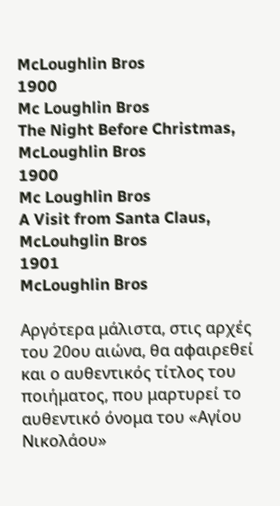McLoughlin Bros
1900
Mc Loughlin Bros
The Night Before Christmas, McLoughlin Bros
1900
Mc Loughlin Bros
A Visit from Santa Claus, McLouhglin Bros
1901
McLoughlin Bros

Αργότερα μάλιστα, στις αρχές του 20ου αιώνα, θα αφαιρεθεί και ο αυθεντικός τίτλος του ποιήματος, που μαρτυρεί το αυθεντικό όνομα του «Αγίου Νικολάου»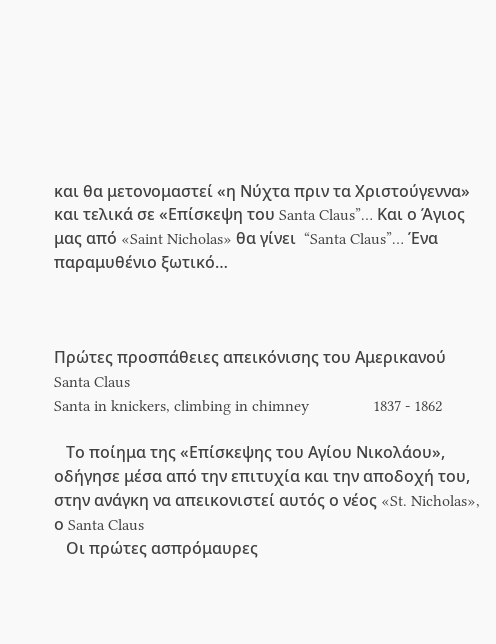και θα μετονομαστεί «η Νύχτα πριν τα Χριστούγεννα» και τελικά σε «Επίσκεψη του Santa Claus”… Και ο Άγιος μας από «Saint Nicholas» θα γίνει  “Santa Claus”… Ένα παραμυθένιο ξωτικό…



Πρώτες προσπάθειες απεικόνισης του Αμερικανού Santa Claus
Santa in knickers, climbing in chimney                1837 - 1862

   Το ποίημα της «Επίσκεψης του Αγίου Νικολάου», οδήγησε μέσα από την επιτυχία και την αποδοχή του, στην ανάγκη να απεικονιστεί αυτός ο νέος «St. Nicholas», ο Santa Claus
   Οι πρώτες ασπρόμαυρες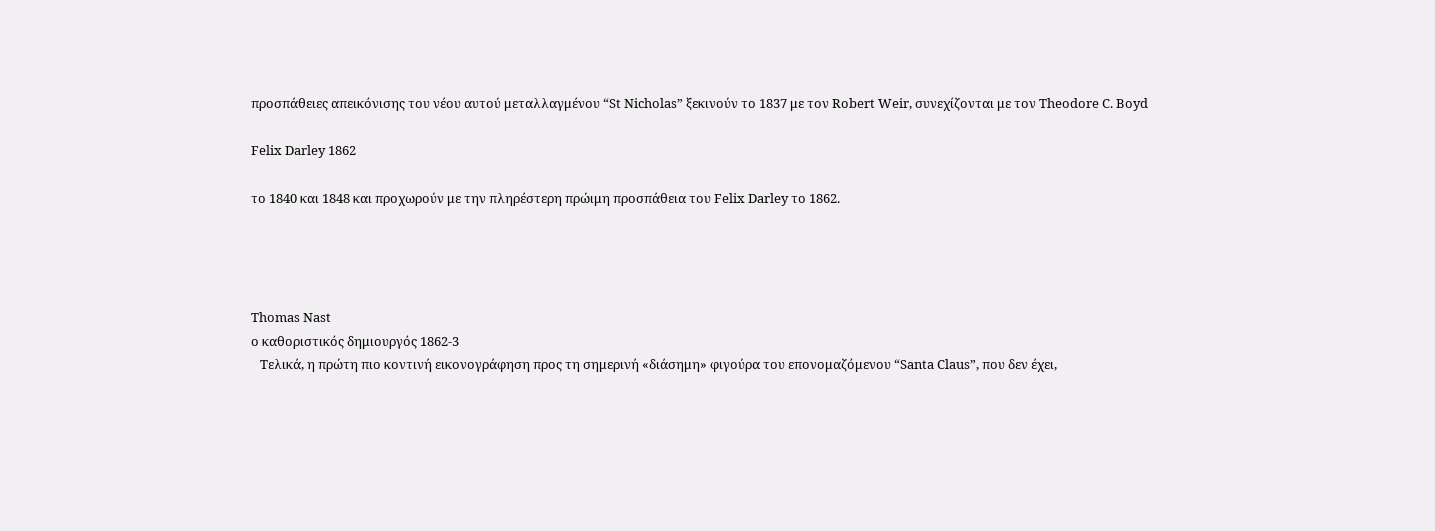προσπάθειες απεικόνισης του νέου αυτού μεταλλαγμένου “St Nicholas” ξεκινούν το 1837 με τον Robert Weir, συνεχίζονται με τον Theodore C. Boyd

Felix Darley 1862

το 1840 και 1848 και προχωρούν με την πληρέστερη πρώιμη προσπάθεια του Felix Darley το 1862.




Thomas Nast
ο καθοριστικός δημιουργός 1862-3
   Τελικά, η πρώτη πιο κοντινή εικονογράφηση προς τη σημερινή «διάσημη» φιγούρα του επονομαζόμενου “Santa Claus”, που δεν έχει,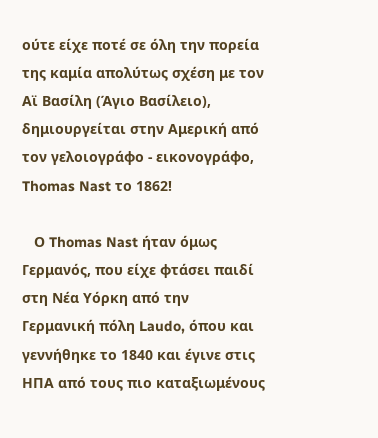ούτε είχε ποτέ σε όλη την πορεία της καμία απολύτως σχέση με τον Αϊ Βασίλη (Άγιο Βασίλειο), δημιουργείται στην Αμερική από τον γελοιογράφο - εικονογράφο, Thomas Nast το 1862!

   Ο Thomas Nast ήταν όμως Γερμανός, που είχε φτάσει παιδί στη Νέα Υόρκη από την Γερμανική πόλη Laudo, όπου και γεννήθηκε το 1840 και έγινε στις ΗΠΑ από τους πιο καταξιωμένους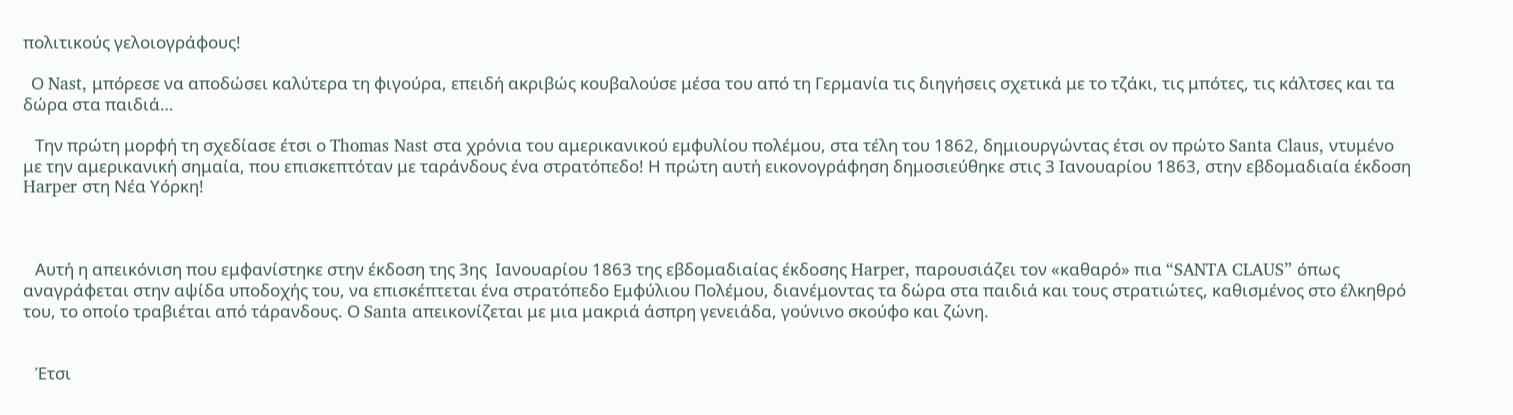πολιτικούς γελοιογράφους!

  Ο Nast, μπόρεσε να αποδώσει καλύτερα τη φιγούρα, επειδή ακριβώς κουβαλούσε μέσα του από τη Γερμανία τις διηγήσεις σχετικά με το τζάκι, τις μπότες, τις κάλτσες και τα δώρα στα παιδιά…

   Την πρώτη μορφή τη σχεδίασε έτσι ο Thomas Nast στα χρόνια του αμερικανικού εμφυλίου πολέμου, στα τέλη του 1862, δημιουργώντας έτσι ον πρώτο Santa Claus, ντυμένο με την αμερικανική σημαία, που επισκεπτόταν με ταράνδους ένα στρατόπεδο! Η πρώτη αυτή εικονογράφηση δημοσιεύθηκε στις 3 Ιανουαρίου 1863, στην εβδομαδιαία έκδοση Harper στη Νέα Υόρκη!



   Αυτή η απεικόνιση που εμφανίστηκε στην έκδοση της 3ης  Ιανουαρίου 1863 της εβδομαδιαίας έκδοσης Harper, παρουσιάζει τον «καθαρό» πια “SANTA CLAUS” όπως αναγράφεται στην αψίδα υποδοχής του, να επισκέπτεται ένα στρατόπεδο Εμφύλιου Πολέμου, διανέμοντας τα δώρα στα παιδιά και τους στρατιώτες, καθισμένος στο έλκηθρό του, το οποίο τραβιέται από τάρανδους. Ο Santa απεικονίζεται με μια μακριά άσπρη γενειάδα, γούνινο σκούφο και ζώνη.


   Έτσι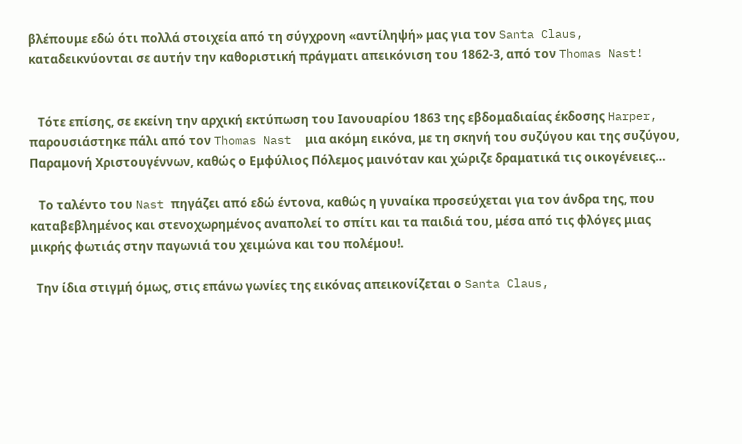βλέπουμε εδώ ότι πολλά στοιχεία από τη σύγχρονη «αντίληψή» μας για τον Santa Claus, καταδεικνύονται σε αυτήν την καθοριστική πράγματι απεικόνιση του 1862-3, από τον Thomas Nast!


   Τότε επίσης, σε εκείνη την αρχική εκτύπωση του Ιανουαρίου 1863 της εβδομαδιαίας έκδοσης Harper, παρουσιάστηκε πάλι από τον Thomas Nast  μια ακόμη εικόνα, με τη σκηνή του συζύγου και της συζύγου, Παραμονή Χριστουγέννων, καθώς ο Εμφύλιος Πόλεμος μαινόταν και χώριζε δραματικά τις οικογένειες…

   Το ταλέντο του Nast πηγάζει από εδώ έντονα, καθώς η γυναίκα προσεύχεται για τον άνδρα της, που καταβεβλημένος και στενοχωρημένος αναπολεί το σπίτι και τα παιδιά του, μέσα από τις φλόγες μιας μικρής φωτιάς στην παγωνιά του χειμώνα και του πολέμου!.

  Την ίδια στιγμή όμως, στις επάνω γωνίες της εικόνας απεικονίζεται ο Santa Claus,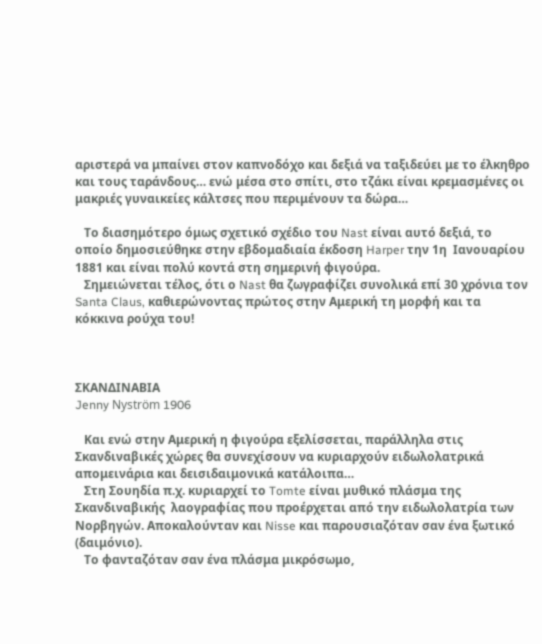αριστερά να μπαίνει στον καπνοδόχο και δεξιά να ταξιδεύει με το έλκηθρο και τους ταράνδους… ενώ μέσα στο σπίτι, στο τζάκι είναι κρεμασμένες οι μακριές γυναικείες κάλτσες που περιμένουν τα δώρα…

   Το διασημότερο όμως σχετικό σχέδιο του Nast είναι αυτό δεξιά, το οποίο δημοσιεύθηκε στην εβδομαδιαία έκδοση Harper την 1η  Ιανουαρίου 1881 και είναι πολύ κοντά στη σημερινή φιγούρα.
   Σημειώνεται τέλος, ότι ο Nast θα ζωγραφίζει συνολικά επί 30 χρόνια τον Santa Claus, καθιερώνοντας πρώτος στην Αμερική τη μορφή και τα κόκκινα ρούχα του!



ΣΚΑΝΔΙΝΑΒΙΑ
Jenny Nyström 1906

   Και ενώ στην Αμερική η φιγούρα εξελίσσεται, παράλληλα στις Σκανδιναβικές χώρες θα συνεχίσουν να κυριαρχούν ειδωλολατρικά απομεινάρια και δεισιδαιμονικά κατάλοιπα…
   Στη Σουηδία π.χ. κυριαρχεί το Tomte είναι μυθικό πλάσμα της Σκανδιναβικής  λαογραφίας που προέρχεται από την ειδωλολατρία των Νορβηγών. Αποκαλούνταν και Nisse και παρουσιαζόταν σαν ένα ξωτικό (δαιμόνιο).
   Το φανταζόταν σαν ένα πλάσμα μικρόσωμο,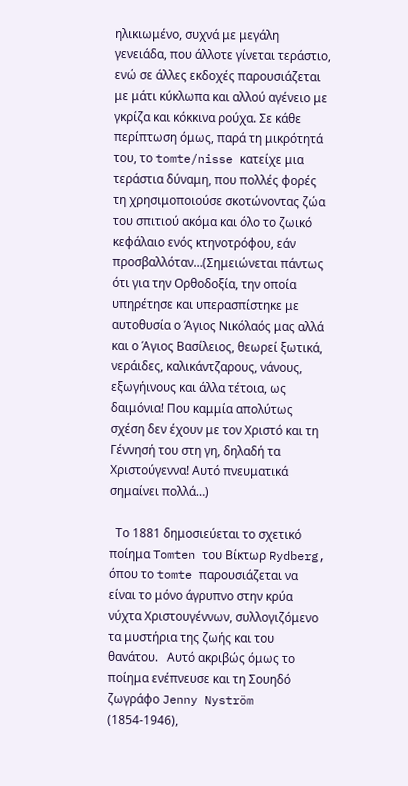ηλικιωμένο, συχνά με μεγάλη γενειάδα, που άλλοτε γίνεται τεράστιο, ενώ σε άλλες εκδοχές παρουσιάζεται με μάτι κύκλωπα και αλλού αγένειο με γκρίζα και κόκκινα ρούχα. Σε κάθε περίπτωση όμως, παρά τη μικρότητά του, το tomte/nisse κατείχε μια τεράστια δύναμη, που πολλές φορές τη χρησιμοποιούσε σκοτώνοντας ζώα του σπιτιού ακόμα και όλο το ζωικό κεφάλαιο ενός κτηνοτρόφου, εάν προσβαλλόταν…(Σημειώνεται πάντως ότι για την Ορθοδοξία, την οποία υπηρέτησε και υπερασπίστηκε με αυτοθυσία ο Άγιος Νικόλαός μας αλλά και ο Άγιος Βασίλειος, θεωρεί ξωτικά, νεράιδες, καλικάντζαρους, νάνους, εξωγήινους και άλλα τέτοια, ως δαιμόνια! Που καμμία απολύτως σχέση δεν έχουν με τον Χριστό και τη Γέννησή του στη γη, δηλαδή τα Χριστούγεννα! Αυτό πνευματικά σημαίνει πολλά…)

  Το 1881 δημοσιεύεται το σχετικό ποίημα Tomten του Βίκτωρ Rydberg, όπου το tomte παρουσιάζεται να είναι το μόνο άγρυπνο στην κρύα νύχτα Χριστουγέννων, συλλογιζόμενο τα μυστήρια της ζωής και του θανάτου.   Αυτό ακριβώς όμως το ποίημα ενέπνευσε και τη Σουηδό ζωγράφο Jenny Nyström (1854-1946),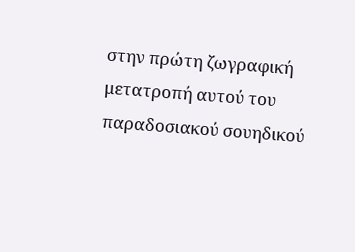στην πρώτη ζωγραφική μετατροπή αυτού του παραδοσιακού σουηδικού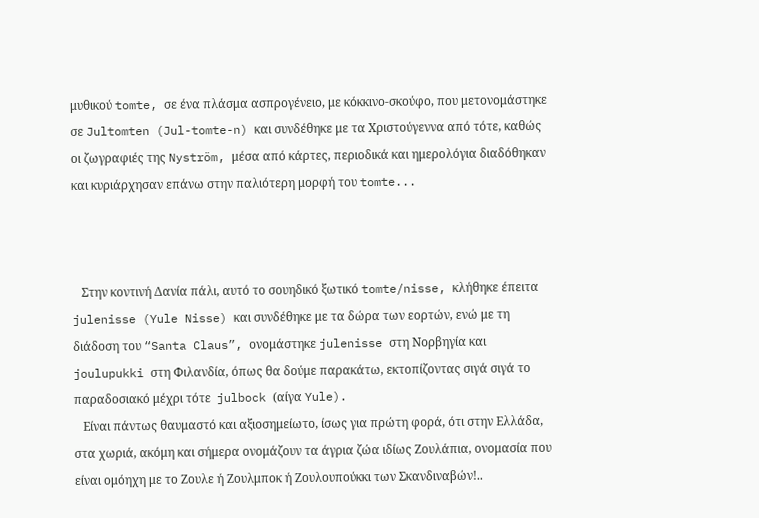μυθικού tomte, σε ένα πλάσμα ασπρογένειο, με κόκκινο-σκούφο, που μετονομάστηκε σε Jultomten (Jul-tomte-n) και συνδέθηκε με τα Χριστούγεννα από τότε, καθώς οι ζωγραφιές της Nyström, μέσα από κάρτες, περιοδικά και ημερολόγια διαδόθηκαν και κυριάρχησαν επάνω στην παλιότερη μορφή του tomte...



   Στην κοντινή Δανία πάλι, αυτό το σουηδικό ξωτικό tomte/nisse, κλήθηκε έπειτα julenisse (Yule Nisse) και συνδέθηκε με τα δώρα των εορτών, ενώ με τη διάδοση του “Santa Claus”, ονομάστηκε julenisse στη Νορβηγία και joulupukki στη Φιλανδία, όπως θα δούμε παρακάτω, εκτοπίζοντας σιγά σιγά το παραδοσιακό μέχρι τότε  julbock (αίγα Yule).
   Είναι πάντως θαυμαστό και αξιοσημείωτο, ίσως για πρώτη φορά, ότι στην Ελλάδα, στα χωριά, ακόμη και σήμερα ονομάζουν τα άγρια ζώα ιδίως Ζουλάπια, ονομασία που είναι ομόηχη με το Ζουλε ή Ζουλμποκ ή Ζουλουπούκκι των Σκανδιναβών!..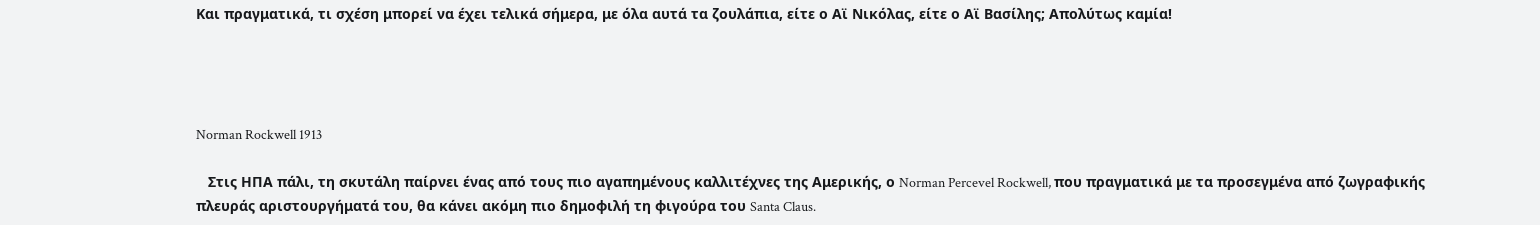Και πραγματικά, τι σχέση μπορεί να έχει τελικά σήμερα, με όλα αυτά τα ζουλάπια, είτε ο Αϊ Νικόλας, είτε ο Αϊ Βασίλης; Απολύτως καμία!




Norman Rockwell 1913

   Στις ΗΠΑ πάλι, τη σκυτάλη παίρνει ένας από τους πιο αγαπημένους καλλιτέχνες της Αμερικής, ο Norman Percevel Rockwell, που πραγματικά με τα προσεγμένα από ζωγραφικής πλευράς αριστουργήματά του, θα κάνει ακόμη πιο δημοφιλή τη φιγούρα του Santa Claus.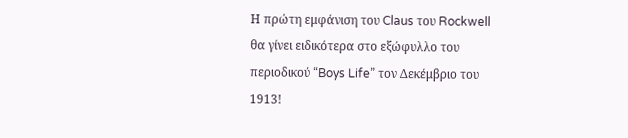Η πρώτη εμφάνιση του Claus του Rockwell θα γίνει ειδικότερα στο εξώφυλλο του περιοδικού “Boys Life” τον Δεκέμβριο του 1913!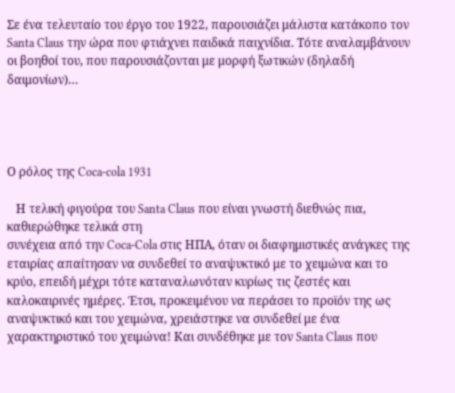Σε ένα τελευταίο του έργο του 1922, παρουσιάζει μάλιστα κατάκοπο τον Santa Claus την ώρα που φτιάχνει παιδικά παιχνίδια. Τότε αναλαμβάνουν οι βοηθοί του, που παρουσιάζονται με μορφή ξωτικών (δηλαδή δαιμονίων)…




Ο ρόλος της Coca-cola 1931

   Η τελική φιγούρα του Santa Claus που είναι γνωστή διεθνώς πια, καθιερώθηκε τελικά στη
συνέχεια από την Coca-Cola στις ΗΠΑ, όταν οι διαφημιστικές ανάγκες της εταιρίας απαίτησαν να συνδεθεί το αναψυκτικό με το χειμώνα και το κρύο, επειδή μέχρι τότε καταναλωνόταν κυρίως τις ζεστές και καλοκαιρινές ημέρες. Έτσι, προκειμένου να περάσει το προϊόν της ως αναψυκτικό και του χειμώνα, χρειάστηκε να συνδεθεί με ένα χαρακτηριστικό του χειμώνα! Και συνδέθηκε με τον Santa Claus που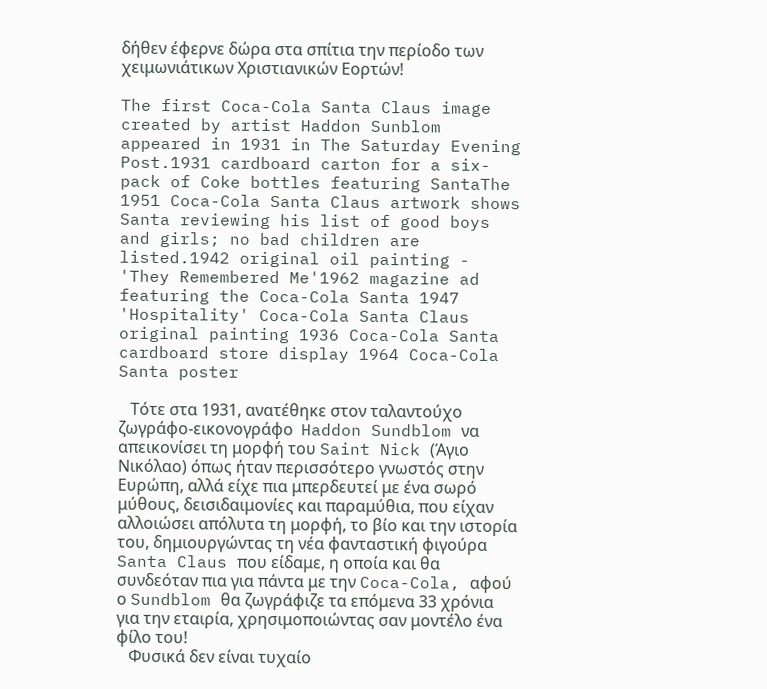δήθεν έφερνε δώρα στα σπίτια την περίοδο των χειμωνιάτικων Χριστιανικών Εορτών!

The first Coca-Cola Santa Claus image created by artist Haddon Sunblom appeared in 1931 in The Saturday Evening Post.1931 cardboard carton for a six-pack of Coke bottles featuring SantaThe 1951 Coca-Cola Santa Claus artwork shows Santa reviewing his list of good boys and girls; no bad children are listed.1942 original oil painting - 'They Remembered Me'1962 magazine ad featuring the Coca-Cola Santa 1947 'Hospitality' Coca-Cola Santa Claus original painting 1936 Coca-Cola Santa cardboard store display 1964 Coca-Cola Santa poster

   Τότε στα 1931, ανατέθηκε στον ταλαντούχο ζωγράφο-εικονογράφο  Haddon Sundblom να απεικονίσει τη μορφή του Saint Nick (Άγιο Νικόλαο) όπως ήταν περισσότερο γνωστός στην Ευρώπη, αλλά είχε πια μπερδευτεί με ένα σωρό μύθους, δεισιδαιμονίες και παραμύθια, που είχαν αλλοιώσει απόλυτα τη μορφή, το βίο και την ιστορία του, δημιουργώντας τη νέα φανταστική φιγούρα Santa Claus που είδαμε, η οποία και θα συνδεόταν πια για πάντα με την Coca-Cola, αφού ο Sundblom θα ζωγράφιζε τα επόμενα 33 χρόνια για την εταιρία, χρησιμοποιώντας σαν μοντέλο ένα φίλο του!
   Φυσικά δεν είναι τυχαίο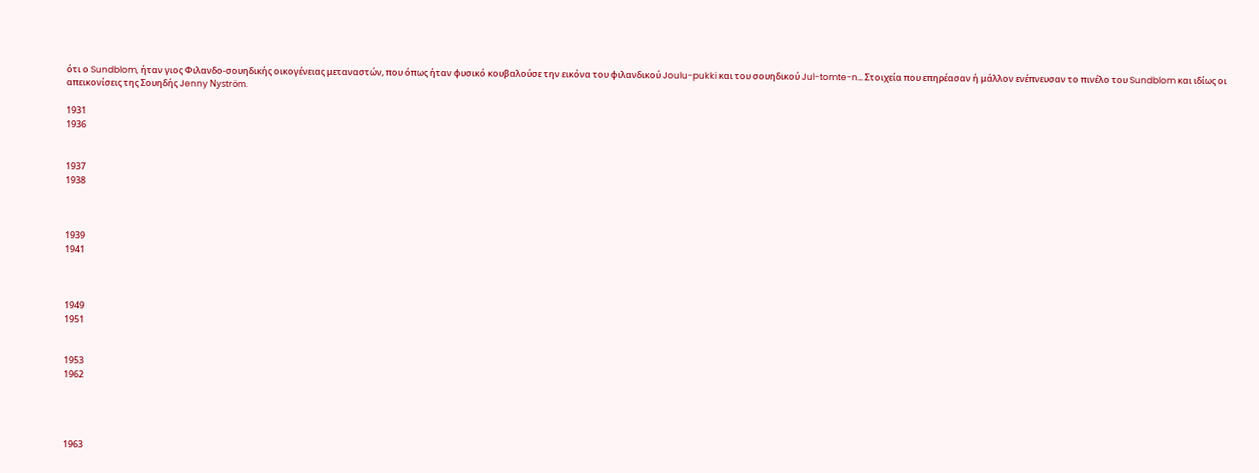ότι ο Sundblom, ήταν γιος Φιλανδο-σουηδικής οικογένειας μεταναστών, που όπως ήταν φυσικό κουβαλούσε την εικόνα του φιλανδικού Joulu-pukki και του σουηδικού Jul-tomte-n… Στοιχεία που επηρέασαν ή μάλλον ενέπνευσαν το πινέλο του Sundblom και ιδίως οι απεικονίσεις της Σουηδής Jenny Nyström.

1931
1936


1937
1938



1939
1941



1949
1951


1953
1962




1963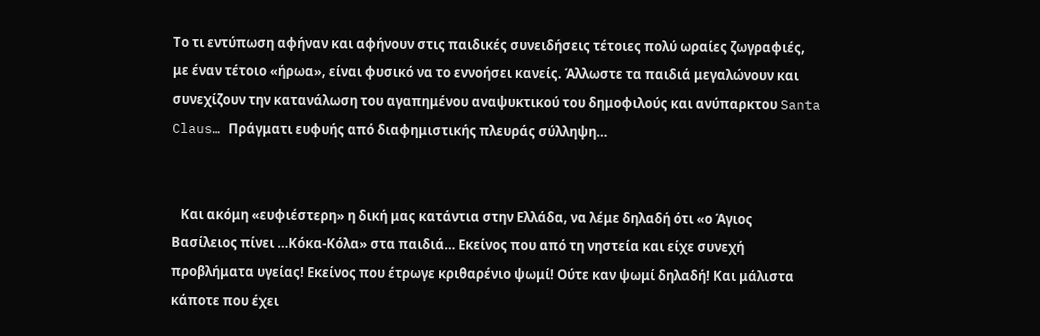Το τι εντύπωση αφήναν και αφήνουν στις παιδικές συνειδήσεις τέτοιες πολύ ωραίες ζωγραφιές, με έναν τέτοιο «ήρωα», είναι φυσικό να το εννοήσει κανείς. Άλλωστε τα παιδιά μεγαλώνουν και συνεχίζουν την κατανάλωση του αγαπημένου αναψυκτικού του δημοφιλούς και ανύπαρκτου Santa Claus… Πράγματι ευφυής από διαφημιστικής πλευράς σύλληψη…


   Και ακόμη «ευφιέστερη» η δική μας κατάντια στην Ελλάδα, να λέμε δηλαδή ότι «ο Άγιος Βασίλειος πίνει …Κόκα-Κόλα» στα παιδιά… Εκείνος που από τη νηστεία και είχε συνεχή προβλήματα υγείας! Εκείνος που έτρωγε κριθαρένιο ψωμί! Ούτε καν ψωμί δηλαδή! Και μάλιστα κάποτε που έχει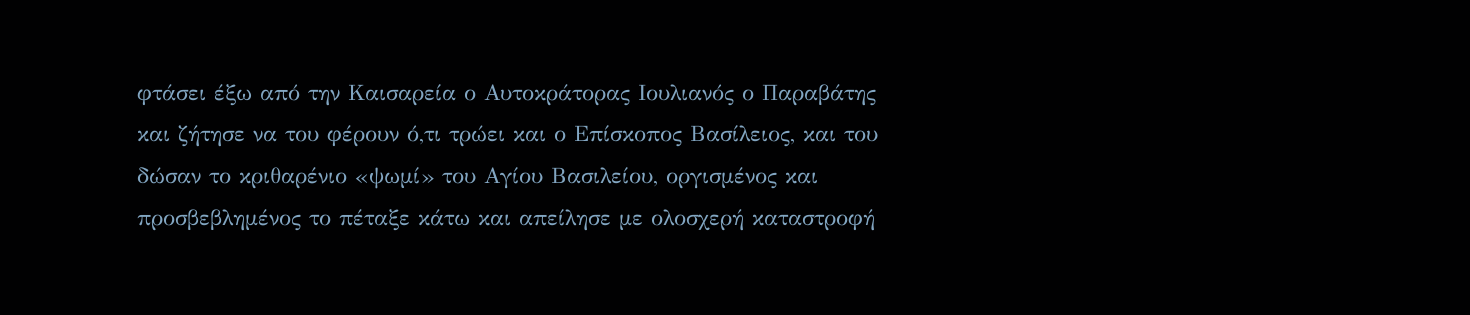φτάσει έξω από την Καισαρεία ο Αυτοκράτορας Ιουλιανός ο Παραβάτης και ζήτησε να του φέρουν ό,τι τρώει και ο Επίσκοπος Βασίλειος, και του δώσαν το κριθαρένιο «ψωμί» του Αγίου Βασιλείου, οργισμένος και προσβεβλημένος το πέταξε κάτω και απείλησε με ολοσχερή καταστροφή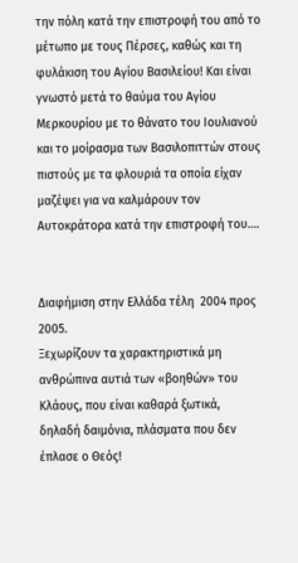την πόλη κατά την επιστροφή του από το μέτωπο με τους Πέρσες, καθώς και τη φυλάκιση του Αγίου Βασιλείου! Και είναι γνωστό μετά το θαύμα του Αγίου Μερκουρίου με το θάνατο του Ιουλιανού και το μοίρασμα των Βασιλοπιττών στους πιστούς με τα φλουριά τα οποία είχαν μαζέψει για να καλμάρουν τον Αυτοκράτορα κατά την επιστροφή του.…


Διαφήμιση στην Ελλάδα τέλη  2004 προς 2005.
Ξεχωρίζουν τα χαρακτηριστικά μη ανθρώπινα αυτιά των «βοηθών» του Κλάους, που είναι καθαρά ξωτικά,
δηλαδή δαιμόνια, πλάσματα που δεν έπλασε ο Θεός!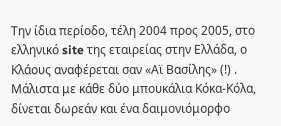Την ίδια περίοδο, τέλη 2004 προς 2005, στο ελληνικό site της εταιρείας στην Ελλάδα, ο Κλάους αναφέρεται σαν «Αϊ Βασίλης» (!) . Μάλιστα με κάθε δύο μπουκάλια Κόκα-Κόλα, δίνεται δωρεάν και ένα δαιμονιόμορφο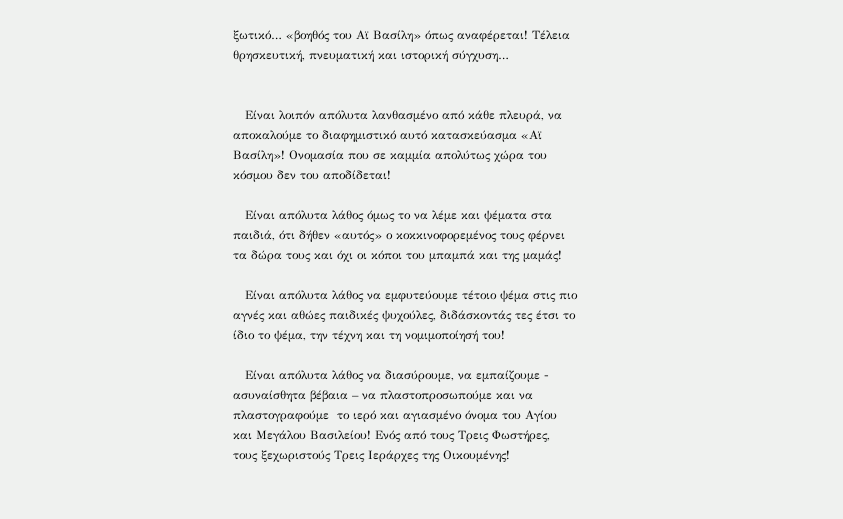ξωτικό… «βοηθός του Αϊ Βασίλη» όπως αναφέρεται! Τέλεια θρησκευτική, πνευματική και ιστορική σύγχυση…


   Είναι λοιπόν απόλυτα λανθασμένο από κάθε πλευρά, να αποκαλούμε το διαφημιστικό αυτό κατασκεύασμα «Αϊ Βασίλη»! Ονομασία που σε καμμία απολύτως χώρα του κόσμου δεν του αποδίδεται!

   Είναι απόλυτα λάθος όμως το να λέμε και ψέματα στα παιδιά, ότι δήθεν «αυτός» ο κοκκινοφορεμένος τους φέρνει τα δώρα τους και όχι οι κόποι του μπαμπά και της μαμάς!

   Είναι απόλυτα λάθος να εμφυτεύουμε τέτοιο ψέμα στις πιο αγνές και αθώες παιδικές ψυχούλες, διδάσκοντάς τες έτσι το ίδιο το ψέμα, την τέχνη και τη νομιμοποίησή του!

   Είναι απόλυτα λάθος να διασύρουμε, να εμπαίζουμε - ασυναίσθητα βέβαια – να πλαστοπροσωπούμε και να πλαστογραφούμε  το ιερό και αγιασμένο όνομα του Αγίου και Μεγάλου Βασιλείου! Ενός από τους Τρεις Φωστήρες, τους ξεχωριστούς Τρεις Ιεράρχες της Οικουμένης!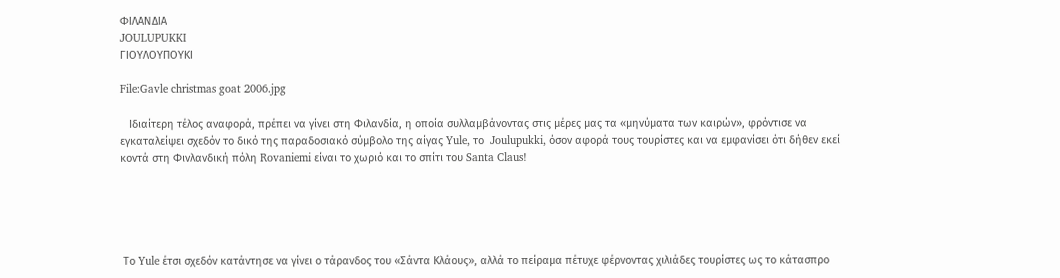ΦΙΛΑΝΔΙΑ
JOULUPUKKI
ΓΙΟΥΛΟΥΠΟΥΚΙ

File:Gavle christmas goat 2006.jpg

   Ιδιαίτερη τέλος αναφορά, πρέπει να γίνει στη Φιλανδία, η οποία συλλαμβάνοντας στις μέρες μας τα «μηνύματα των καιρών», φρόντισε να εγκαταλείψει σχεδόν το δικό της παραδοσιακό σύμβολο της αίγας Yule, το  Joulupukki, όσον αφορά τους τουρίστες και να εμφανίσει ότι δήθεν εκεί κοντά στη Φινλανδική πόλη Rovaniemi είναι το χωριό και το σπίτι του Santa Claus!





 Το Yule έτσι σχεδόν κατάντησε να γίνει ο τάρανδος του «Σάντα Κλάους», αλλά το πείραμα πέτυχε φέρνοντας χιλιάδες τουρίστες ως το κάτασπρο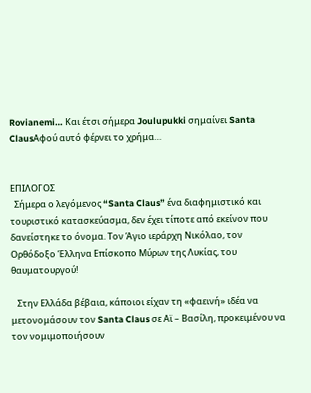Rovianemi… Και έτσι σήμερα Joulupukki σημαίνει Santa ClausΑφού αυτό φέρνει το χρήμα…


ΕΠΙΛΟΓΟΣ
  Σήμερα ο λεγόμενος “Santa Claus” ένα διαφημιστικό και τουριστικό κατασκεύασμα, δεν έχει τίποτε από εκείνον που δανείστηκε το όνομα. Τον Άγιο ιεράρχη Νικόλαο, τον Ορθόδοξο Έλληνα Επίσκοπο Μύρων της Λυκίας, του θαυματουργού!

   Στην Ελλάδα βέβαια, κάποιοι είχαν τη «φαεινή» ιδέα να μετονομάσουν τον Santa Claus σε Αϊ – Βασίλη, προκειμένου να τον νομιμοποιήσουν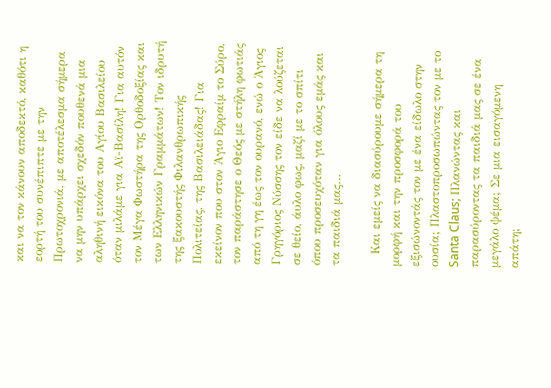και να τον κάνουν αποδεκτό, καθότι η εορτή του συνέπιπτε με την Πρωτοχρονιά, με αποτέλεσμα σήμερα να μην υπάρχει σχεδόν πουθενά μια αληθινή εικόνα του Αγίου Βασιλείου όταν μιλάμε για Αϊ-Βασίλη! Για αυτόν τον Μέγα Φωστήρα της Ορθοδοξίας και των Ελληνικών Γραμμάτων! Τον ιδρυτή της ξακουστής Φιλανθρωπικής Πολιτείας, της Βασιλειάδας! Για εκείνον που στον Άγιο Εφραίμ το Σύρο, τον παράστησε ο Θεός με στήλη φωτιάς από τη γη έως τον ουρανό, ενώ ο Άγιος Γρηγόριος Νύσσης τον είδε να λούζεται σε θείο, άυλο φως, μαζί με το σπίτι όπου προσευχόταν για όλους εμάς και τα παιδιά μας…

   Και εμείς να διασύρουμε σήμερα τη μορφή και την προσφορά του εξισώνοντάς τον με ένα είδωλο στην ουσία; Πλαστοπροσωπώντας τον με το Santa Claus; Πλανώντας και παρασύροντας τα παιδιά μας σε ένα μεγάλο ψέμα; Σε μια εισαγόμενη απάτη;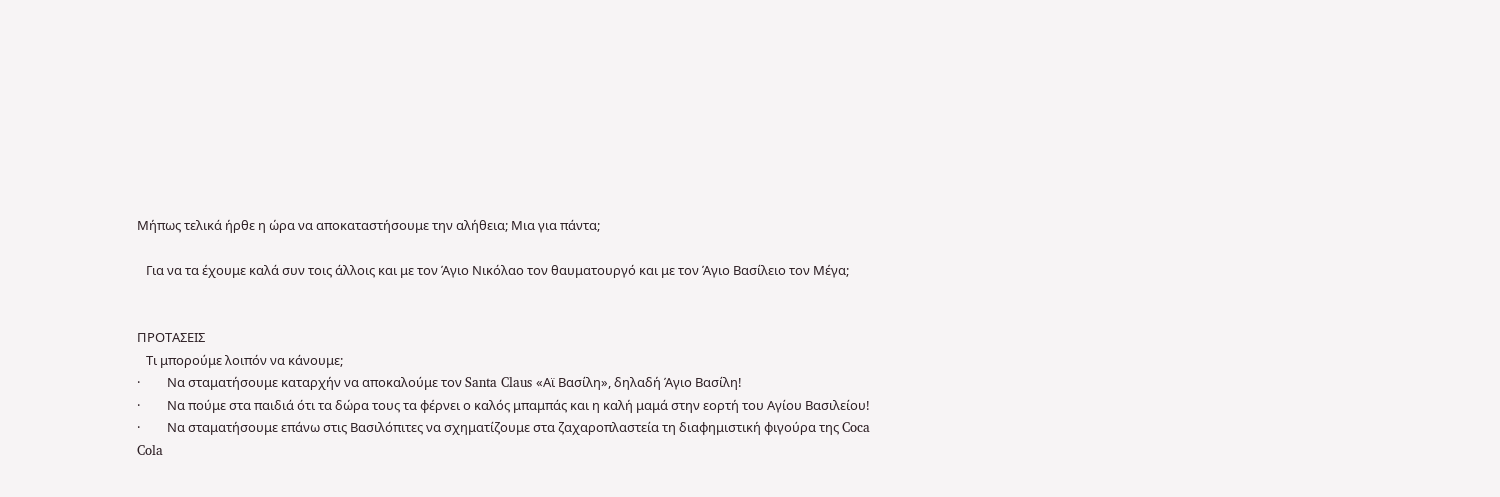Μήπως τελικά ήρθε η ώρα να αποκαταστήσουμε την αλήθεια; Μια για πάντα;

   Για να τα έχουμε καλά συν τοις άλλοις και με τον Άγιο Νικόλαο τον θαυματουργό και με τον Άγιο Βασίλειο τον Μέγα;


ΠΡΟΤΑΣΕΙΣ
   Τι μπορούμε λοιπόν να κάνουμε;
·         Να σταματήσουμε καταρχήν να αποκαλούμε τον Santa Claus «Αϊ Βασίλη», δηλαδή Άγιο Βασίλη!
·         Να πούμε στα παιδιά ότι τα δώρα τους τα φέρνει ο καλός μπαμπάς και η καλή μαμά στην εορτή του Αγίου Βασιλείου!
·         Να σταματήσουμε επάνω στις Βασιλόπιτες να σχηματίζουμε στα ζαχαροπλαστεία τη διαφημιστική φιγούρα της Coca Cola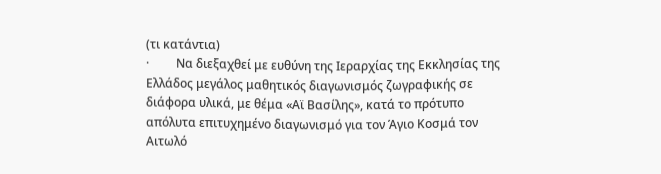(τι κατάντια)
·         Να διεξαχθεί με ευθύνη της Ιεραρχίας της Εκκλησίας της Ελλάδος μεγάλος μαθητικός διαγωνισμός ζωγραφικής σε διάφορα υλικά, με θέμα «Αϊ Βασίλης», κατά το πρότυπο απόλυτα επιτυχημένο διαγωνισμό για τον Άγιο Κοσμά τον Αιτωλό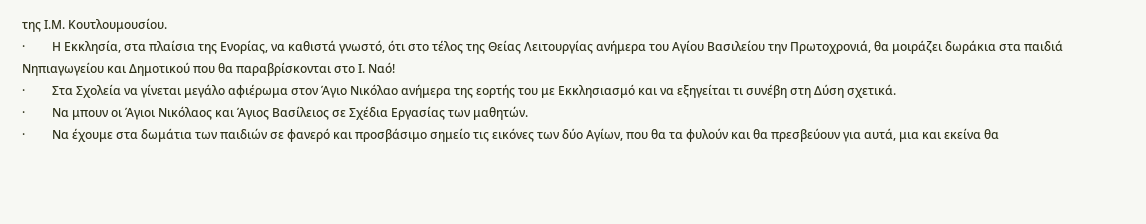της Ι.Μ. Κουτλουμουσίου.
·         Η Εκκλησία, στα πλαίσια της Ενορίας, να καθιστά γνωστό, ότι στο τέλος της Θείας Λειτουργίας ανήμερα του Αγίου Βασιλείου την Πρωτοχρονιά, θα μοιράζει δωράκια στα παιδιά Νηπιαγωγείου και Δημοτικού που θα παραβρίσκονται στο Ι. Ναό!
·         Στα Σχολεία να γίνεται μεγάλο αφιέρωμα στον Άγιο Νικόλαο ανήμερα της εορτής του με Εκκλησιασμό και να εξηγείται τι συνέβη στη Δύση σχετικά.
·         Να μπουν οι Άγιοι Νικόλαος και Άγιος Βασίλειος σε Σχέδια Εργασίας των μαθητών.
·         Να έχουμε στα δωμάτια των παιδιών σε φανερό και προσβάσιμο σημείο τις εικόνες των δύο Αγίων, που θα τα φυλούν και θα πρεσβεύουν για αυτά, μια και εκείνα θα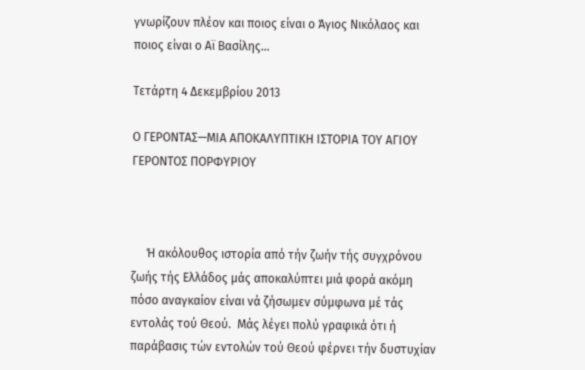γνωρίζουν πλέον και ποιος είναι ο Άγιος Νικόλαος και ποιος είναι ο Αϊ Βασίλης…

Τετάρτη 4 Δεκεμβρίου 2013

Ο ΓΕΡΟΝΤΑΣ—ΜΙΑ ΑΠΟΚΑΛΥΠΤΙΚΗ ΙΣΤΟΡΙΑ ΤΟΥ ΑΓΙΟΥ ΓΕΡΟΝΤΟΣ ΠΟΡΦΥΡΙΟΥ



     Ή ακόλουθος ιστορία από τήν ζωήν τής συγχρόνου ζωής τής Ελλάδος μάς αποκαλύπτει μιά φορά ακόμη πόσο αναγκαίον είναι νά ζήσωμεν σύμφωνα μέ τάς εντολάς τού Θεού.  Μάς λέγει πολύ γραφικά ότι ή παράβασις τών εντολών τού Θεού φέρνει τήν δυστυχίαν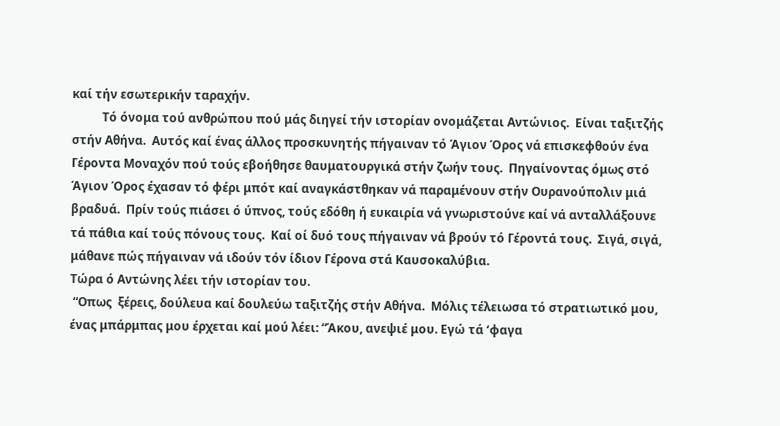καί τήν εσωτερικήν ταραχήν.
          Τό όνομα τού ανθρώπου πού μάς διηγεί τήν ιστορίαν ονομάζεται Αντώνιος.  Είναι ταξιτζής στήν Αθήνα.  Αυτός καί ένας άλλος προσκυνητής πήγαιναν τό Άγιον Όρος νά επισκεφθούν ένα Γέροντα Μοναχόν πού τούς εβοήθησε θαυματουργικά στήν ζωήν τους.  Πηγαίνοντας όμως στό Άγιον Όρος έχασαν τό φέρι μπότ καί αναγκάστθηκαν νά παραμένουν στήν Ουρανούπολιν μιά βραδυά.  Πρίν τούς πιάσει ό ύπνος, τούς εδόθη ή ευκαιρία νά γνωριστούνε καί νά ανταλλάξουνε τά πάθια καί τούς πόνους τους.  Καί οί δυό τους πήγαιναν νά βρούν τό Γέροντά τους.  Σιγά, σιγά, μάθανε πώς πήγαιναν νά ιδούν τόν ίδιον Γέρονα στά Καυσοκαλύβια.
Τώρα ό Αντώνης λέει τήν ιστορίαν του.
 “Οπως  ξέρεις, δούλευα καί δουλεύω ταξιτζής στήν Αθήνα.  Μόλις τέλειωσα τό στρατιωτικό μου, ένας μπάρμπας μου έρχεται καί μού λέει: “Άκου, ανεψιέ μου. Εγώ τά ‘φαγα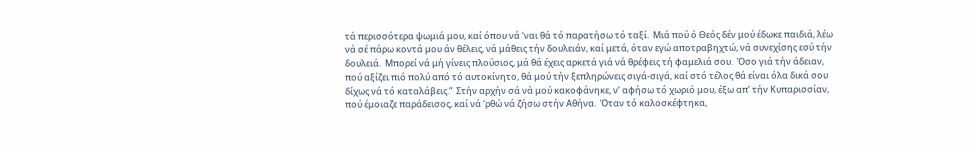τά περισσότερα ψωμιά μου, καί όπου νά ‘ναι θά τό παρατήσω τό ταξί.  Μιά πού ό Θεός δέν μού έδωκε παιδιά, λέω νά σέ πάρω κοντά μου άν θέλεις, νά μάθεις τήν δουλειάν, καί μετά, όταν εγώ αποτραβηχτώ, νά συνεχίσης εσύ τήν δουλειά.  Μπορεί νά μή γίνεις πλούσιος, μά θά έχεις αρκετά γιά νά θρέφεις τή φαμελιά σου.  Όσο γιά τήν άδειαν, πού αξίζει πιό πολύ από τό αυτοκίνητο, θά μού τήν ξεπληρώνεις σιγά-σιγά, καί στό τέλος θά είναι όλα δικά σου δίχως νά τό καταλάβεις.”  Στήν αρχήν σά νά μού κακοφάνηκε, ν’ αφήσω τό χωριό μου, έξω απ’ τήν Κυπαρισσίαν, πού έμοιαζε παράδεισος, καί νά ‘ρθώ νά ζήσω στήν Αθήνα.  Όταν τό καλοσκέφτηκα,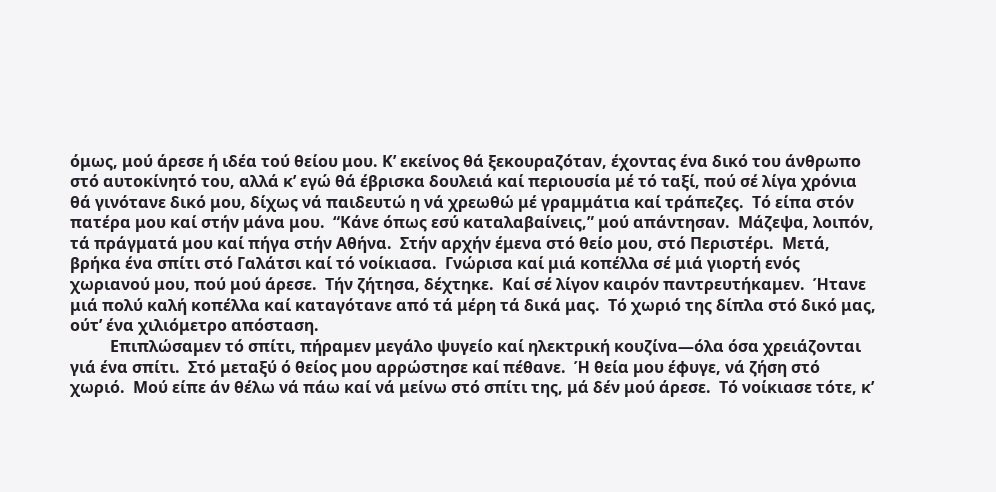όμως, μού άρεσε ή ιδέα τού θείου μου. Κ’ εκείνος θά ξεκουραζόταν, έχοντας ένα δικό του άνθρωπο στό αυτοκίνητό του, αλλά κ’ εγώ θά έβρισκα δουλειά καί περιουσία μέ τό ταξί, πού σέ λίγα χρόνια θά γινότανε δικό μου, δίχως νά παιδευτώ η νά χρεωθώ μέ γραμμάτια καί τράπεζες.  Τό είπα στόν πατέρα μου καί στήν μάνα μου.  “Κάνε όπως εσύ καταλαβαίνεις,” μού απάντησαν.  Μάζεψα, λοιπόν, τά πράγματά μου καί πήγα στήν Αθήνα.  Στήν αρχήν έμενα στό θείο μου, στό Περιστέρι.  Μετά, βρήκα ένα σπίτι στό Γαλάτσι καί τό νοίκιασα.  Γνώρισα καί μιά κοπέλλα σέ μιά γιορτή ενός χωριανού μου, πού μού άρεσε.  Τήν ζήτησα, δέχτηκε.  Καί σέ λίγον καιρόν παντρευτήκαμεν.  Ήτανε μιά πολύ καλή κοπέλλα καί καταγότανε από τά μέρη τά δικά μας.  Τό χωριό της δίπλα στό δικό μας, ούτ’ ένα χιλιόμετρο απόσταση.
          Επιπλώσαμεν τό σπίτι, πήραμεν μεγάλο ψυγείο καί ηλεκτρική κουζίνα—όλα όσα χρειάζονται γιά ένα σπίτι.  Στό μεταξύ ό θείος μου αρρώστησε καί πέθανε.  Ή θεία μου έφυγε, νά ζήση στό χωριό.  Μού είπε άν θέλω νά πάω καί νά μείνω στό σπίτι της, μά δέν μού άρεσε.  Τό νοίκιασε τότε, κ’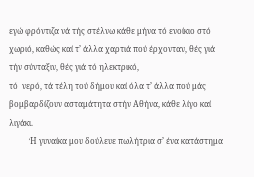εγώ φρόντιζα νά τής στέλνω κάθε μήνα τό ενοίκιο στό χωριό, καθώς καί τ’ άλλα χαρτιά πού έρχονταν, θές γιά τήν σύνταξιν, θές γιά τό ηλεκτρικό,
τό  νερό, τά τέλη τού δήμου καί όλα τ’ άλλα πού μάς βομβαρδίζουν ασταμάτητα στήν Αθήνα, κάθε λίγο καί λιγάκι.
          Ή γυναίκα μου δούλευε πωλήτρια σ’ ένα κατάστημα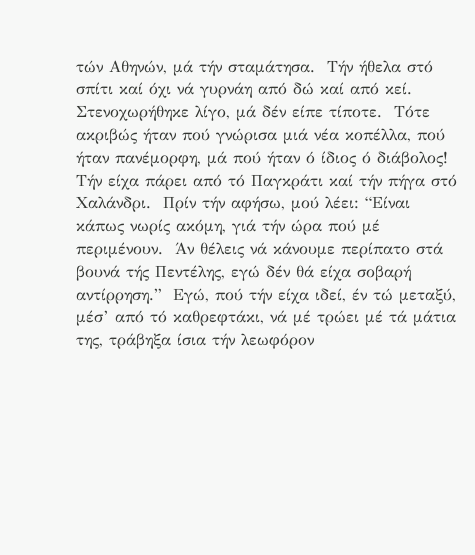τών Αθηνών, μά τήν σταμάτησα.  Τήν ήθελα στό σπίτι καί όχι νά γυρνάη από δώ καί από κεί.  Στενοχωρήθηκε λίγο, μά δέν είπε τίποτε.  Τότε ακριβώς ήταν πού γνώρισα μιά νέα κοπέλλα, πού ήταν πανέμορφη, μά πού ήταν ό ίδιος ό διάβολος!  Τήν είχα πάρει από τό Παγκράτι καί τήν πήγα στό Χαλάνδρι.  Πρίν τήν αφήσω, μού λέει: “Είναι κάπως νωρίς ακόμη, γιά τήν ώρα πού μέ περιμένουν.  Άν θέλεις νά κάνουμε περίπατο στά βουνά τής Πεντέλης, εγώ δέν θά είχα σοβαρή αντίρρηση.”  Εγώ, πού τήν είχα ιδεί, έν τώ μεταξύ, μέσ’ από τό καθρεφτάκι, νά μέ τρώει μέ τά μάτια της, τράβηξα ίσια τήν λεωφόρον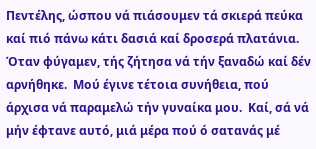Πεντέλης, ώσπου νά πιάσουμεν τά σκιερά πεύκα καί πιό πάνω κάτι δασιά καί δροσερά πλατάνια.  Όταν φύγαμεν, τής ζήτησα νά τήν ξαναδώ καί δέν αρνήθηκε.  Μού έγινε τέτοια συνήθεια, πού άρχισα νά παραμελώ τήν γυναίκα μου.  Καί, σά νά μήν έφτανε αυτό, μιά μέρα πού ό σατανάς μέ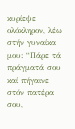κυρίεψε ολόκληρον, λέω στήν γυναίκα μου: “Πάρε τά πράγματά σου καί πήγαινε στόν πατέρα σου,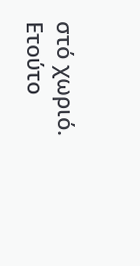στό χωριό.  Ετούτο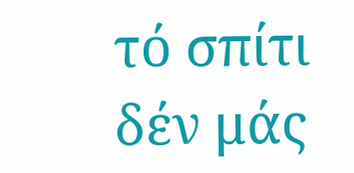τό σπίτι δέν μάς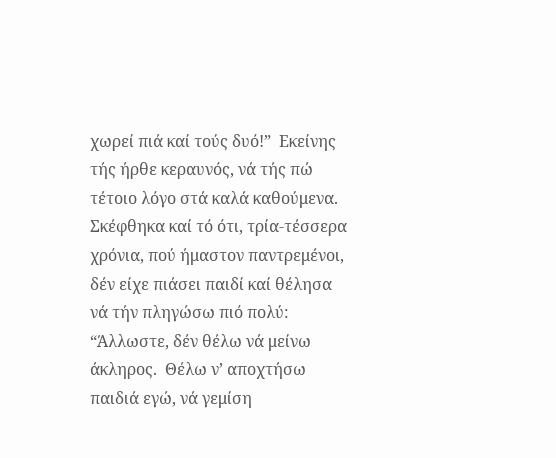χωρεί πιά καί τούς δυό!”  Εκείνης τής ήρθε κεραυνός, νά τής πώ τέτοιο λόγο στά καλά καθούμενα. Σκέφθηκα καί τό ότι, τρία-τέσσερα χρόνια, πού ήμαστον παντρεμένοι, δέν είχε πιάσει παιδί καί θέλησα νά τήν πληγώσω πιό πολύ: “Άλλωστε, δέν θέλω νά μείνω άκληρος.  Θέλω ν’ αποχτήσω παιδιά εγώ, νά γεμίση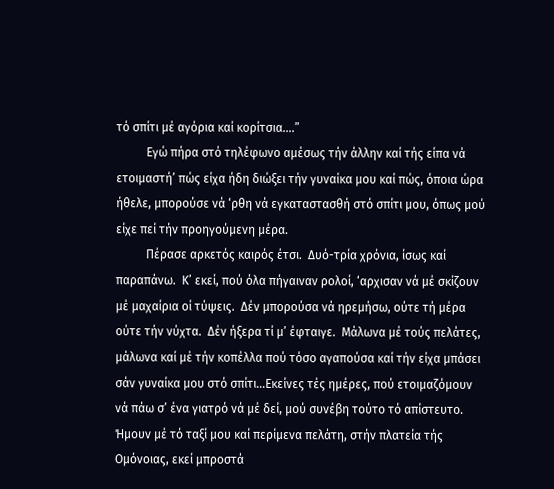τό σπίτι μέ αγόρια καί κορίτσια….”
          Εγώ πήρα στό τηλέφωνο αμέσως τήν άλλην καί τής είπα νά ετοιμαστή’ πώς είχα ήδη διώξει τήν γυναίκα μου καί πώς, όποια ώρα ήθελε, μπορούσε νά ‘ρθη νά εγκαταστασθή στό σπίτι μου, όπως μού είχε πεί τήν προηγούμενη μέρα.
          Πέρασε αρκετός καιρός έτσι.  Δυό-τρία χρόνια, ίσως καί παραπάνω.  Κ’ εκεί, πού όλα πήγαιναν ρολοί, ‘αρχισαν νά μέ σκίζουν μέ μαχαίρια οί τύψεις.  Δέν μπορούσα νά ηρεμήσω, ούτε τή μέρα ούτε τήν νύχτα.  Δέν ήξερα τί μ’ έφταιγε.  Μάλωνα μέ τούς πελάτες, μάλωνα καί μέ τήν κοπέλλα πού τόσο αγαπούσα καί τήν είχα μπάσει σάν γυναίκα μου στό σπίτι…Εκείνες τές ημέρες, πού ετοιμαζόμουν νά πάω σ’ ένα γιατρό νά μέ δεί, μού συνέβη τούτο τό απίστευτο.  Ήμουν μέ τό ταξί μου καί περίμενα πελάτη, στήν πλατεία τής Ομόνοιας, εκεί μπροστά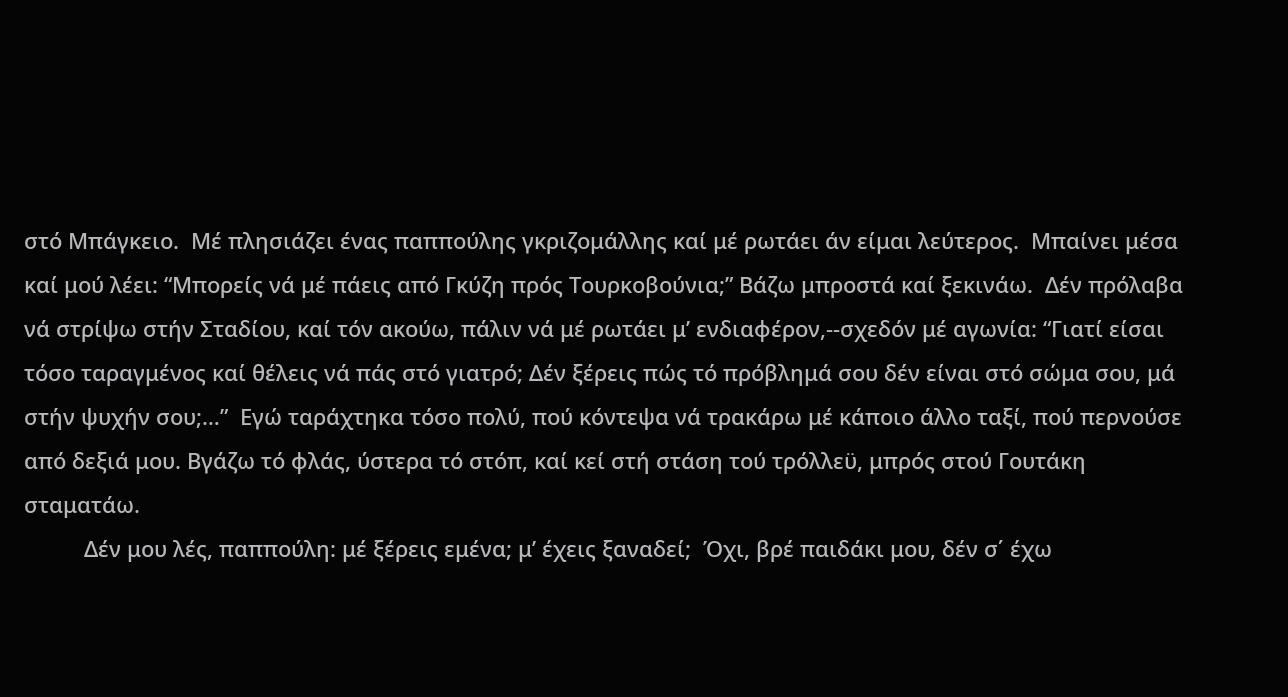στό Μπάγκειο.  Μέ πλησιάζει ένας παππούλης γκριζομάλλης καί μέ ρωτάει άν είμαι λεύτερος.  Μπαίνει μέσα καί μού λέει: “Μπορείς νά μέ πάεις από Γκύζη πρός Τουρκοβούνια;” Βάζω μπροστά καί ξεκινάω.  Δέν πρόλαβα νά στρίψω στήν Σταδίου, καί τόν ακούω, πάλιν νά μέ ρωτάει μ’ ενδιαφέρον,--σχεδόν μέ αγωνία: “Γιατί είσαι τόσο ταραγμένος καί θέλεις νά πάς στό γιατρό; Δέν ξέρεις πώς τό πρόβλημά σου δέν είναι στό σώμα σου, μά στήν ψυχήν σου;…”  Εγώ ταράχτηκα τόσο πολύ, πού κόντεψα νά τρακάρω μέ κάποιο άλλο ταξί, πού περνούσε από δεξιά μου. Βγάζω τό φλάς, ύστερα τό στόπ, καί κεί στή στάση τού τρόλλεϋ, μπρός στού Γουτάκη σταματάω.
          Δέν μου λές, παππούλη: μέ ξέρεις εμένα; μ’ έχεις ξαναδεί;  Όχι, βρέ παιδάκι μου, δέν σ΄ έχω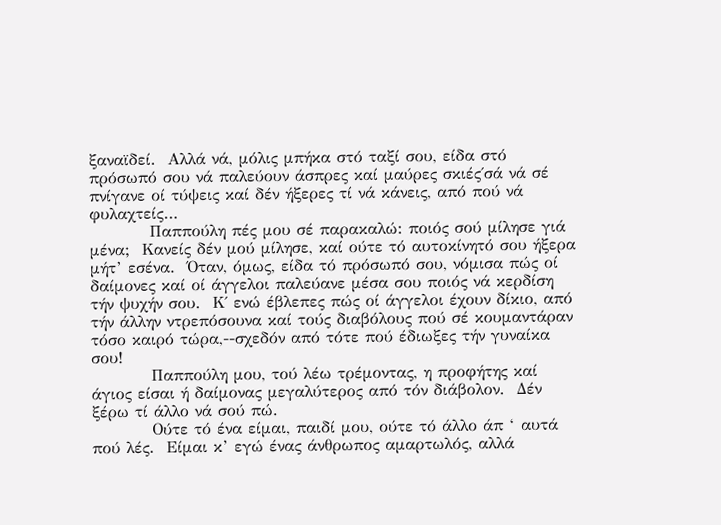ξαναϊδεί.  Αλλά νά, μόλις μπήκα στό ταξί σου, είδα στό πρόσωπό σου νά παλεύουν άσπρες καί μαύρες σκιές΄σά νά σέ πνίγανε οί τύψεις καί δέν ήξερες τί νά κάνεις, από πού νά φυλαχτείς…
          Παππούλη πές μου σέ παρακαλώ: ποιός σού μίλησε γιά μένα;  Κανείς δέν μού μίλησε, καί ούτε τό αυτοκίνητό σου ήξερα μήτ’ εσένα.  Όταν, όμως, είδα τό πρόσωπό σου, νόμισα πώς οί δαίμονες καί οί άγγελοι παλεύανε μέσα σου ποιός νά κερδίση τήν ψυχήν σου.  Κ΄ ενώ έβλεπες πώς οί άγγελοι έχουν δίκιο, από τήν άλλην ντρεπόσουνα καί τούς διαβόλους πού σέ κουμαντάραν τόσο καιρό τώρα,--σχεδόν από τότε πού έδιωξες τήν γυναίκα σου!
          Παππούλη μου, τού λέω τρέμοντας, η προφήτης καί άγιος είσαι ή δαίμονας μεγαλύτερος από τόν διάβολον.  Δέν ξέρω τί άλλο νά σού πώ.
          Ούτε τό ένα είμαι, παιδί μου, ούτε τό άλλο άπ ‘ αυτά πού λές.  Είμαι κ’ εγώ ένας άνθρωπος αμαρτωλός, αλλά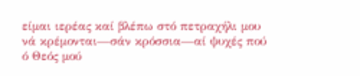είμαι ιερέας καί βλέπω στό πετραχήλι μου νά κρέμονται—σάν κρόσσια—αί ψυχές πού ό Θεός μού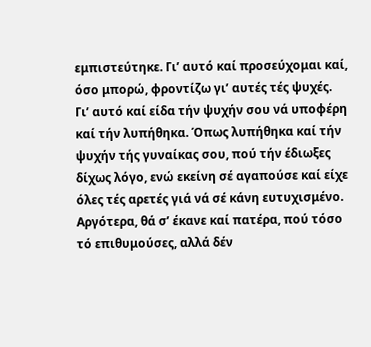εμπιστεύτηκε. Γι’ αυτό καί προσεύχομαι καί, όσο μπορώ, φροντίζω γι’ αυτές τές ψυχές.  Γι’ αυτό καί είδα τήν ψυχήν σου νά υποφέρη καί τήν λυπήθηκα. Όπως λυπήθηκα καί τήν ψυχήν τής γυναίκας σου, πού τήν έδιωξες δίχως λόγο, ενώ εκείνη σέ αγαπούσε καί είχε όλες τές αρετές γιά νά σέ κάνη ευτυχισμένο.  Αργότερα, θά σ’ έκανε καί πατέρα, πού τόσο τό επιθυμούσες, αλλά δέν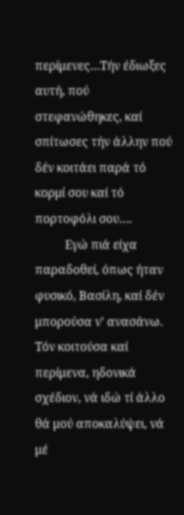περίμενες…Τήν έδιωξες αυτή, πού στεφανώθηκες, καί σπίτωσες τήν άλλην πού δέν κοιτάει παρά τό κορμί σου καί τό πορτοφόλι σου….
          Εγώ πιά είχα παραδοθεί, όπως ήταν φυσικό, Βασίλη, καί δέν μπορούσα ν’ ανασάνω.  Τόν κοιτούσα καί περίμενα, ηδονικά σχέδιον, νά ιδώ τί άλλο θά μού αποκαλύψει, νά μέ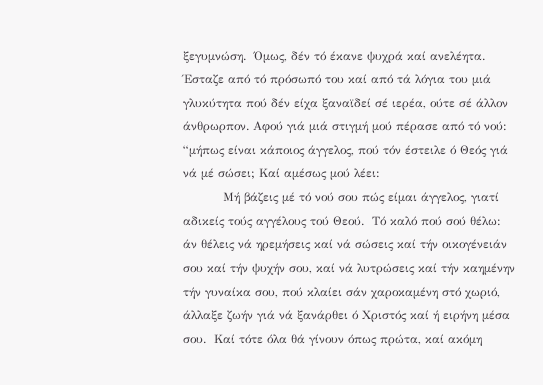ξεγυμνώση.  Όμως, δέν τό έκανε ψυχρά καί ανελέητα.  Έσταζε από τό πρόσωπό του καί από τά λόγια του μιά γλυκύτητα πού δέν είχα ξαναϊδεί σέ ιερέα, ούτε σέ άλλον άνθρωρπον. Αφού γιά μιά στιγμή μού πέρασε από τό νού: “μήπως είναι κάποιος άγγελος, πού τόν έστειλε ό Θεός γιά νά μέ σώσει; Καί αμέσως μού λέει:
          Μή βάζεις μέ τό νού σου πώς είμαι άγγελος, γιατί αδικείς τούς αγγέλους τού Θεού.  Τό καλό πού σού θέλω: άν θέλεις νά ηρεμήσεις καί νά σώσεις καί τήν οικογένειάν σου καί τήν ψυχήν σου, καί νά λυτρώσεις καί τήν καημένην τήν γυναίκα σου, πού κλαίει σάν χαροκαμένη στό χωριό, άλλαξε ζωήν γιά νά ξανάρθει ό Χριστός καί ή ειρήνη μέσα σου.  Καί τότε όλα θά γίνουν όπως πρώτα, καί ακόμη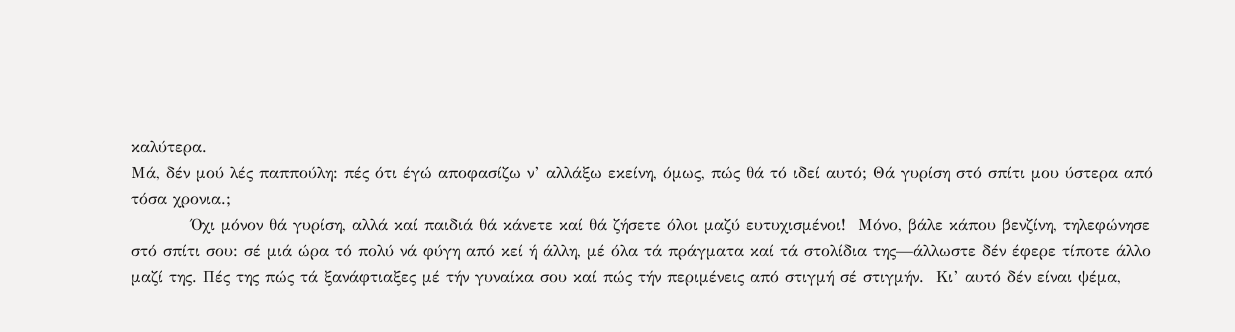καλύτερα.
Μά, δέν μού λές παππούλη: πές ότι έγώ αποφασίζω ν’ αλλάξω εκείνη, όμως, πώς θά τό ιδεί αυτό; Θά γυρίση στό σπίτι μου ύστερα από τόσα χρονια.;
          Όχι μόνον θά γυρίση, αλλά καί παιδιά θά κάνετε καί θά ζήσετε όλοι μαζύ ευτυχισμένοι!  Μόνο, βάλε κάπου βενζίνη, τηλεφώνησε στό σπίτι σου: σέ μιά ώρα τό πολύ νά φύγη από κεί ή άλλη, μέ όλα τά πράγματα καί τά στολίδια της—άλλωστε δέν έφερε τίποτε άλλο μαζί της. Πές της πώς τά ξανάφτιαξες μέ τήν γυναίκα σου καί πώς τήν περιμένεις από στιγμή σέ στιγμήν.  Κι’ αυτό δέν είναι ψέμα,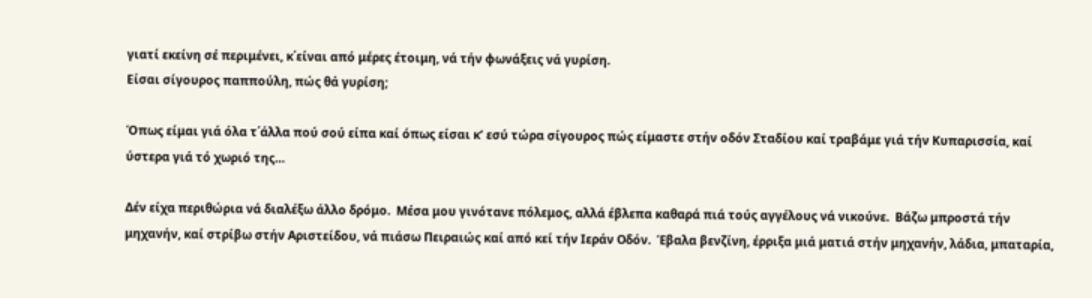γιατί εκείνη σέ περιμένει, κ΄είναι από μέρες έτοιμη, νά τήν φωνάξεις νά γυρίση.
Είσαι σίγουρος παππούλη, πώς θά γυρίση;

Όπως είμαι γιά όλα τ΄άλλα πού σού είπα καί όπως είσαι κ’ εσύ τώρα σίγουρος πώς είμαστε στήν οδόν Σταδίου καί τραβάμε γιά τήν Κυπαρισσία, καί ύστερα γιά τό χωριό της…

Δέν είχα περιθώρια νά διαλέξω άλλο δρόμο.  Μέσα μου γινότανε πόλεμος, αλλά έβλεπα καθαρά πιά τούς αγγέλους νά νικούνε.  Βάζω μπροστά τήν μηχανήν, καί στρίβω στήν Αριστείδου, νά πιάσω Πειραιώς καί από κεί τήν Ιεράν Οδόν.  Έβαλα βενζίνη, έρριξα μιά ματιά στήν μηχανήν, λάδια, μπαταρία,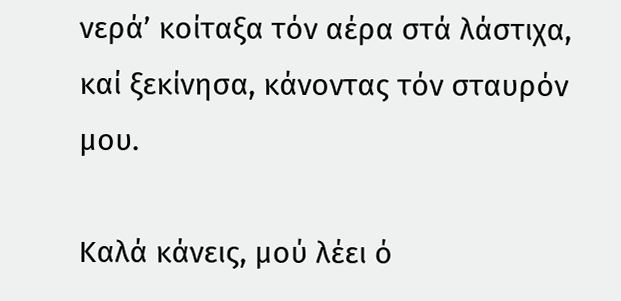νερά’ κοίταξα τόν αέρα στά λάστιχα, καί ξεκίνησα, κάνοντας τόν σταυρόν μου.

Καλά κάνεις, μού λέει ό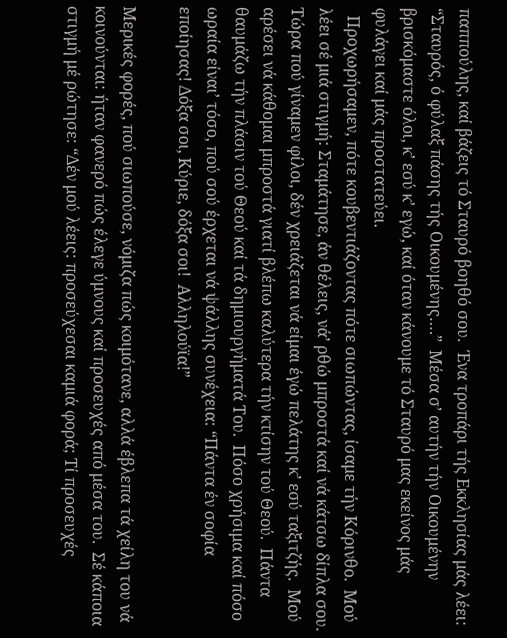παππούλης, καί βάζεις τό Σταυρό βοηθό σου.  Ένα τροπάρι τής Εκκλησίας μάς λέει: “Σταυρός, ό φύλαξ πάσης τής Οικουμένης….”  Μέσα σ’ αυτήν τήν Οικουμένην βρισκόμαστε όλοι, κ’ εσύ κ’ εγώ, καί όταν κάνουμε τό Σταυρό μας εκείνος μάς φυλάγει καί μάς προστατεύει.
  Προχωρήσαμεν, πότε κουβεντιάζοντας πότε σιωπώντας, ίσαμε τήν Κόρινθο.  Μού λέει σέ μιά στιγμή: Σταμάτησε, άν θέλεις, νά’ ρθώ μπροστά καί νά κάτσω δίπλα σου.  Τώρα πού γίναμεν φίλοι, δέν χρειάζεται νά είμαι έγώ πελάτης κ’ εσύ ταξιτζής.  Μού αρέσει νά κάθομαι μπροστά γιατί βλέπω καλύτερα τήν κτίσην τού Θεού.  Πάντα θαυμάζω τήν πλάσιν τού Θεού καί τά δημιουργήματά Του.  Πόσο χρήσιμα καί πόσο ωραία είναι’ τόσο, πού σού έρχεται νά ψάλλης συνέχεια: “Πάντα έν σοφία εποίησας! Δόξα σοι, Κύριε, δόξα σοι!  Αλληλούϊα!”

Μερικές φορές, πού σιωπούσε, νόμιζα πώς κοιμότανε, αλλά έβλεπα τά χείλη του νά κοινούνται: ήταν φανερό πώς έλεγε ύμνους καί προσευχές από μέσα του.  Σέ κάποια στιγμή μέ ρώτησε: “Δέν μού λέεις: προσεύχεσαι καμιά φορά; Τί προσευχές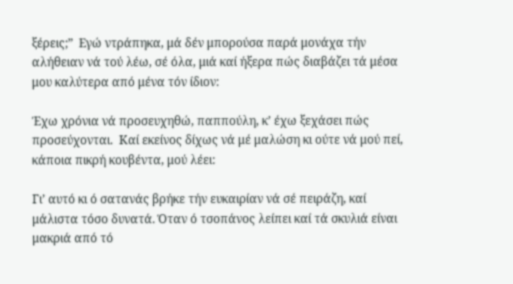ξέρεις;”  Εγώ ντράπηκα, μά δέν μπορούσα παρά μονάχα τήν αλήθειαν νά τού λέω, σέ όλα, μιά καί ήξερα πώς διαβάζει τά μέσα μου καλύτερα από μένα τόν ίδιον:

Έχω χρόνια νά προσευχηθώ, παππούλη, κ’ έχω ξεχάσει πώς προσεύχονται.  Καί εκείνος δίχως νά μέ μαλώση κι ούτε νά μού πεί, κάποια πικρή κουβέντα, μού λέει:

Γι’ αυτό κι ό σατανάς βρήκε τήν ευκαιρίαν νά σέ πειράζη, καί μάλιστα τόσο δυνατά. Όταν ό τσοπάνος λείπει καί τά σκυλιά είναι μακριά από τό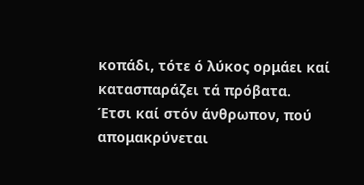κοπάδι, τότε ό λύκος ορμάει καί κατασπαράζει τά πρόβατα.  Έτσι καί στόν άνθρωπον, πού απομακρύνεται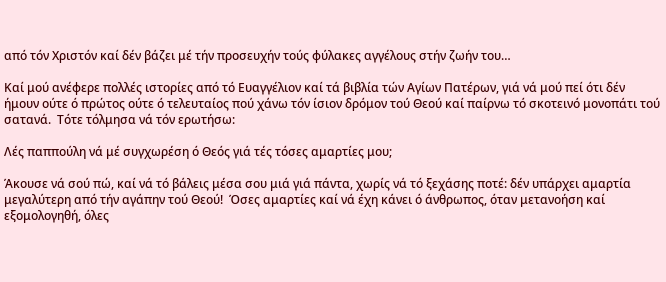από τόν Χριστόν καί δέν βάζει μέ τήν προσευχήν τούς φύλακες αγγέλους στήν ζωήν του…

Καί μού ανέφερε πολλές ιστορίες από τό Ευαγγέλιον καί τά βιβλία τών Αγίων Πατέρων, γιά νά μού πεί ότι δέν ήμουν ούτε ό πρώτος ούτε ό τελευταίος πού χάνω τόν ίσιον δρόμον τού Θεού καί παίρνω τό σκοτεινό μονοπάτι τού σατανά.  Τότε τόλμησα νά τόν ερωτήσω:

Λές παππούλη νά μέ συγχωρέση ό Θεός γιά τές τόσες αμαρτίες μου;

Άκουσε νά σού πώ, καί νά τό βάλεις μέσα σου μιά γιά πάντα, χωρίς νά τό ξεχάσης ποτέ: δέν υπάρχει αμαρτία μεγαλύτερη από τήν αγάπην τού Θεού!  Όσες αμαρτίες καί νά έχη κάνει ό άνθρωπος, όταν μετανοήση καί εξομολογηθή, όλες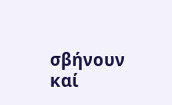σβήνουν καί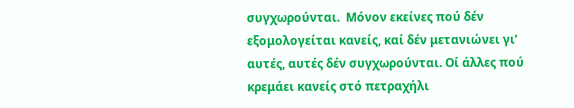συγχωρούνται.  Μόνον εκείνες πού δέν εξομολογείται κανείς, καί δέν μετανιώνει γι’ αυτές, αυτές δέν συγχωρούνται. Οί άλλες πού κρεμάει κανείς στό πετραχήλι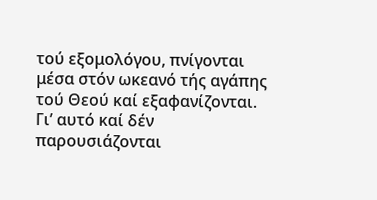τού εξομολόγου, πνίγονται μέσα στόν ωκεανό τής αγάπης τού Θεού καί εξαφανίζονται.  Γι’ αυτό καί δέν παρουσιάζονται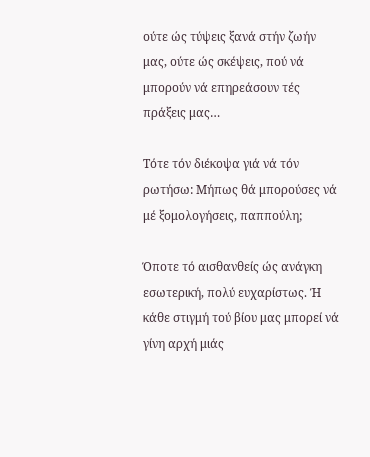ούτε ώς τύψεις ξανά στήν ζωήν μας, ούτε ώς σκέψεις, πού νά μπορούν νά επηρεάσουν τές πράξεις μας…

Τότε τόν διέκοψα γιά νά τόν ρωτήσω: Μήπως θά μπορούσες νά μέ ξομολογήσεις, παππούλη;

Όποτε τό αισθανθείς ώς ανάγκη εσωτερική, πολύ ευχαρίστως. Ή κάθε στιγμή τού βίου μας μπορεί νά γίνη αρχή μιάς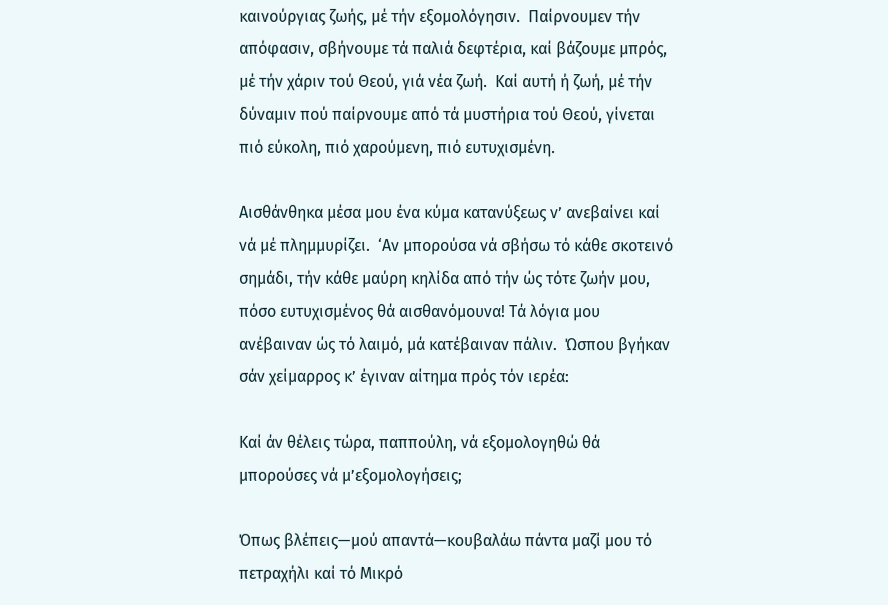καινούργιας ζωής, μέ τήν εξομολόγησιν.  Παίρνουμεν τήν απόφασιν, σβήνουμε τά παλιά δεφτέρια, καί βάζουμε μπρός, μέ τήν χάριν τού Θεού, γιά νέα ζωή.  Καί αυτή ή ζωή, μέ τήν δύναμιν πού παίρνουμε από τά μυστήρια τού Θεού, γίνεται πιό εύκολη, πιό χαρούμενη, πιό ευτυχισμένη.

Αισθάνθηκα μέσα μου ένα κύμα κατανύξεως ν’ ανεβαίνει καί νά μέ πλημμυρίζει.  ‘Αν μπορούσα νά σβήσω τό κάθε σκοτεινό σημάδι, τήν κάθε μαύρη κηλίδα από τήν ώς τότε ζωήν μου, πόσο ευτυχισμένος θά αισθανόμουνα! Τά λόγια μου ανέβαιναν ώς τό λαιμό, μά κατέβαιναν πάλιν.  Ώσπου βγήκαν σάν χείμαρρος κ’ έγιναν αίτημα πρός τόν ιερέα:

Καί άν θέλεις τώρα, παππούλη, νά εξομολογηθώ θά μπορούσες νά μ’εξομολογήσεις;

Όπως βλέπεις—μού απαντά—κουβαλάω πάντα μαζί μου τό πετραχήλι καί τό Μικρό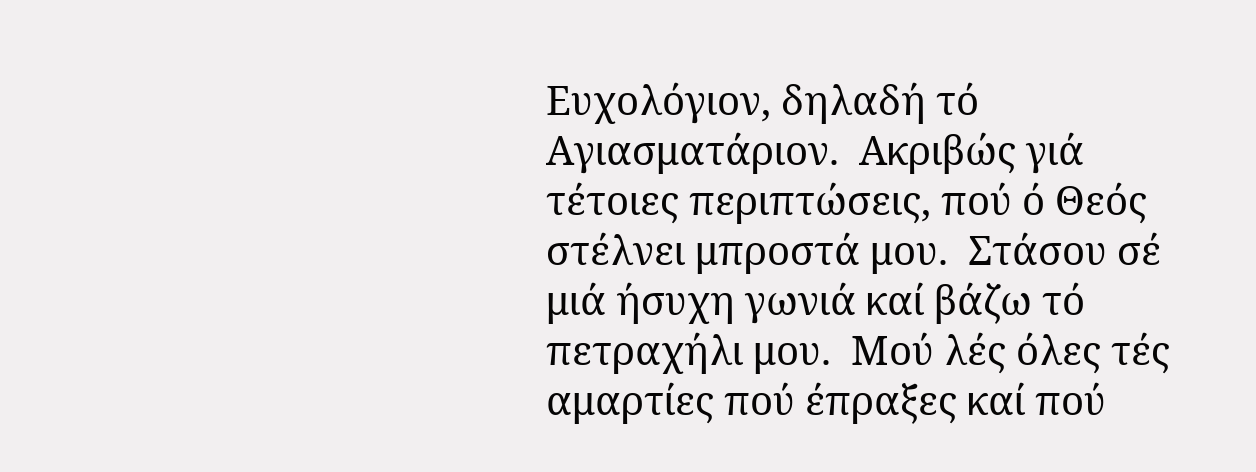Ευχολόγιον, δηλαδή τό Αγιασματάριον.  Ακριβώς γιά τέτοιες περιπτώσεις, πού ό Θεός στέλνει μπροστά μου.  Στάσου σέ μιά ήσυχη γωνιά καί βάζω τό πετραχήλι μου.  Μού λές όλες τές αμαρτίες πού έπραξες καί πού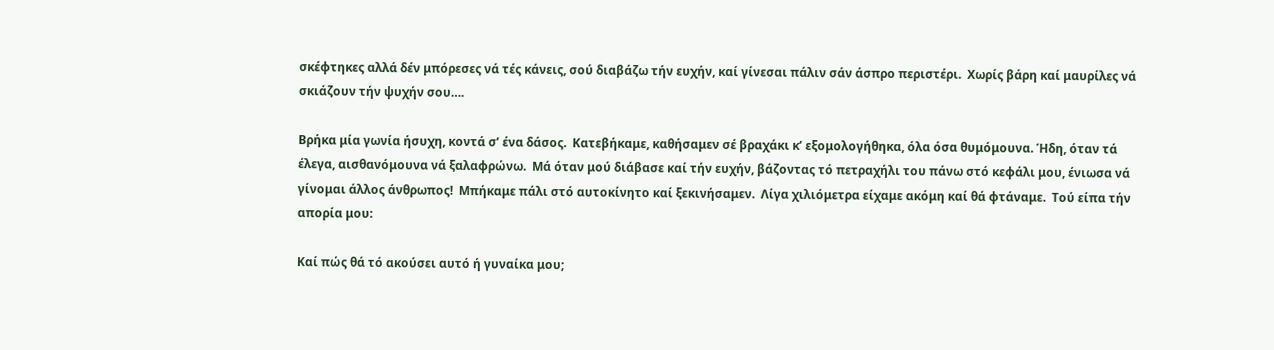σκέφτηκες αλλά δέν μπόρεσες νά τές κάνεις, σού διαβάζω τήν ευχήν, καί γίνεσαι πάλιν σάν άσπρο περιστέρι.  Χωρίς βάρη καί μαυρίλες νά σκιάζουν τήν ψυχήν σου….

Βρήκα μία γωνία ήσυχη, κοντά σ’ ένα δάσος.  Κατεβήκαμε, καθήσαμεν σέ βραχάκι κ’ εξομολογήθηκα, όλα όσα θυμόμουνα. Ήδη, όταν τά έλεγα, αισθανόμουνα νά ξαλαφρώνω.  Μά όταν μού διάβασε καί τήν ευχήν, βάζοντας τό πετραχήλι του πάνω στό κεφάλι μου, ένιωσα νά γίνομαι άλλος άνθρωπος!  Μπήκαμε πάλι στό αυτοκίνητο καί ξεκινήσαμεν.  Λίγα χιλιόμετρα είχαμε ακόμη καί θά φτάναμε.  Τού είπα τήν απορία μου:

Καί πώς θά τό ακούσει αυτό ή γυναίκα μου;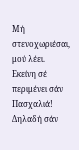Μή στενοχωριέσαι, μού λέει.  Εκείνη σέ περιμένει σάν Πασχαλιά!
Δηλαδή σάν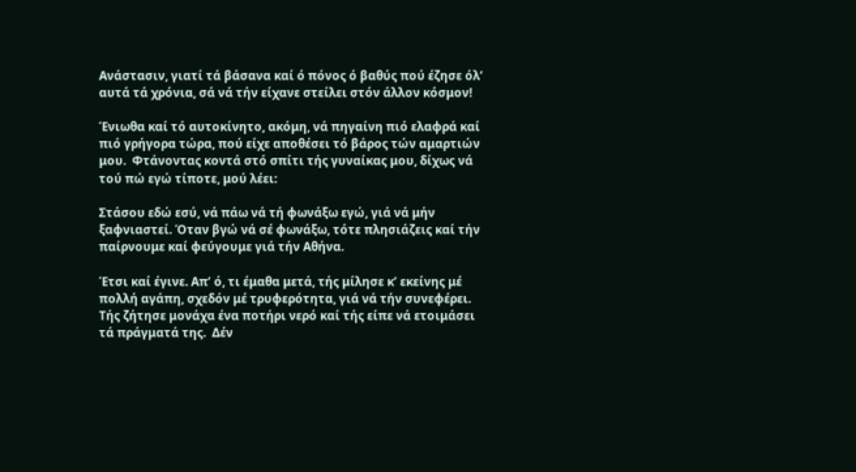Ανάστασιν, γιατί τά βάσανα καί ό πόνος ό βαθύς πού έζησε όλ’ αυτά τά χρόνια, σά νά τήν είχανε στείλει στόν άλλον κόσμον!

Ένιωθα καί τό αυτοκίνητο, ακόμη, νά πηγαίνη πιό ελαφρά καί πιό γρήγορα τώρα, πού είχε αποθέσει τό βάρος τών αμαρτιών μου.  Φτάνοντας κοντά στό σπίτι τής γυναίκας μου, δίχως νά τού πώ εγώ τίποτε, μού λέει:

Στάσου εδώ εσύ, νά πάω νά τή φωνάξω εγώ, γιά νά μήν ξαφνιαστεί. Όταν βγώ νά σέ φωνάξω, τότε πλησιάζεις καί τήν παίρνουμε καί φεύγουμε γιά τήν Αθήνα.

Έτσι καί έγινε. Απ’ ό, τι έμαθα μετά, τής μίλησε κ’ εκείνης μέ πολλή αγάπη, σχεδόν μέ τρυφερότητα, γιά νά τήν συνεφέρει. Τής ζήτησε μονάχα ένα ποτήρι νερό καί τής είπε νά ετοιμάσει τά πράγματά της.  Δέν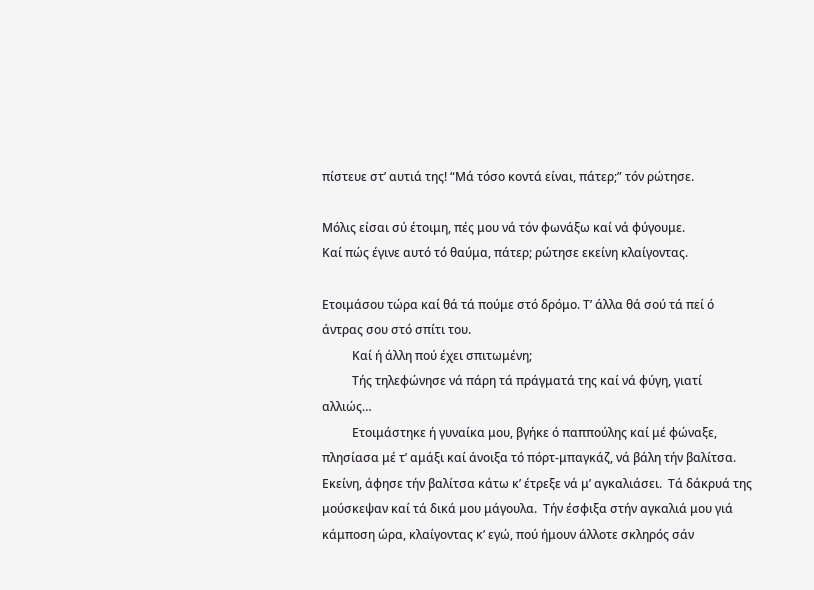πίστευε στ’ αυτιά της! “Μά τόσο κοντά είναι, πάτερ;” τόν ρώτησε.

Μόλις είσαι σύ έτοιμη, πές μου νά τόν φωνάξω καί νά φύγουμε.
Καί πώς έγινε αυτό τό θαύμα, πάτερ; ρώτησε εκείνη κλαίγοντας.

Ετοιμάσου τώρα καί θά τά πούμε στό δρόμο. Τ’ άλλα θά σού τά πεί ό άντρας σου στό σπίτι του.
          Καί ή άλλη πού έχει σπιτωμένη;
          Τής τηλεφώνησε νά πάρη τά πράγματά της καί νά φύγη, γιατί αλλιώς…
          Ετοιμάστηκε ή γυναίκα μου, βγήκε ό παππούλης καί μέ φώναξε, πλησίασα μέ τ’ αμάξι καί άνοιξα τό πόρτ-μπαγκάζ, νά βάλη τήν βαλίτσα.  Εκείνη, άφησε τήν βαλίτσα κάτω κ’ έτρεξε νά μ’ αγκαλιάσει.  Τά δάκρυά της μούσκεψαν καί τά δικά μου μάγουλα.  Τήν έσφιξα στήν αγκαλιά μου γιά κάμποση ώρα, κλαίγοντας κ’ εγώ, πού ήμουν άλλοτε σκληρός σάν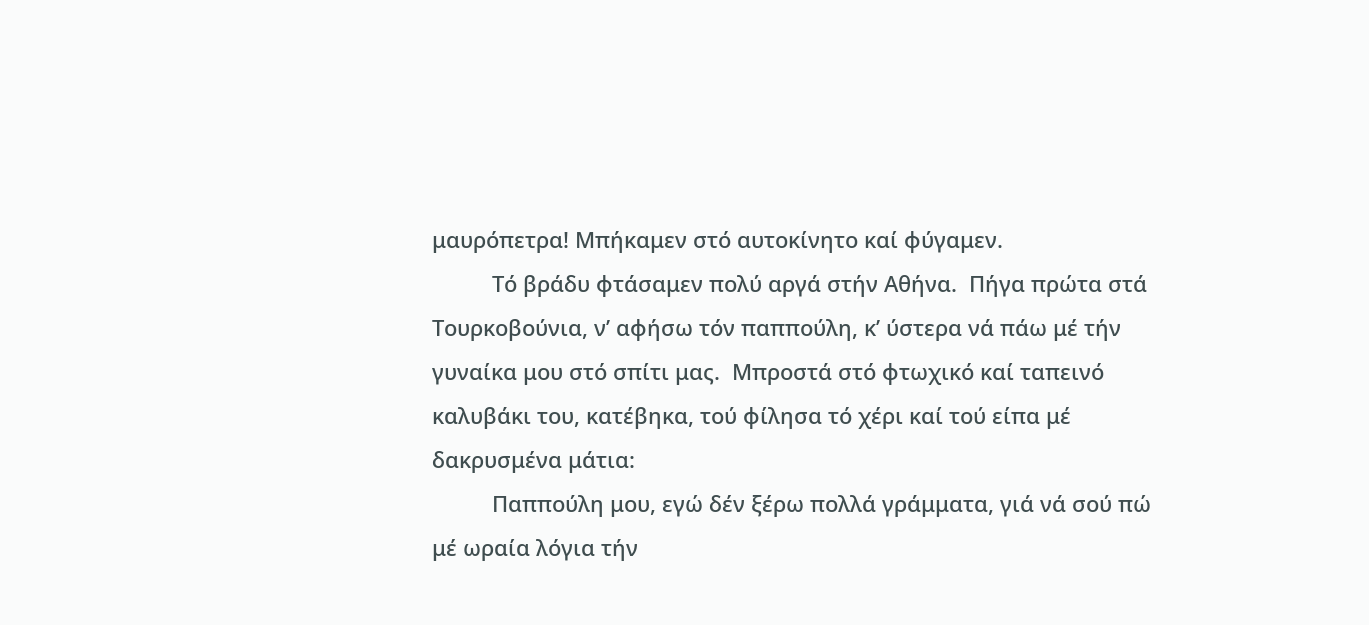μαυρόπετρα! Μπήκαμεν στό αυτοκίνητο καί φύγαμεν.
          Τό βράδυ φτάσαμεν πολύ αργά στήν Αθήνα.  Πήγα πρώτα στά Τουρκοβούνια, ν’ αφήσω τόν παππούλη, κ’ ύστερα νά πάω μέ τήν γυναίκα μου στό σπίτι μας.  Μπροστά στό φτωχικό καί ταπεινό καλυβάκι του, κατέβηκα, τού φίλησα τό χέρι καί τού είπα μέ δακρυσμένα μάτια:
          Παππούλη μου, εγώ δέν ξέρω πολλά γράμματα, γιά νά σού πώ μέ ωραία λόγια τήν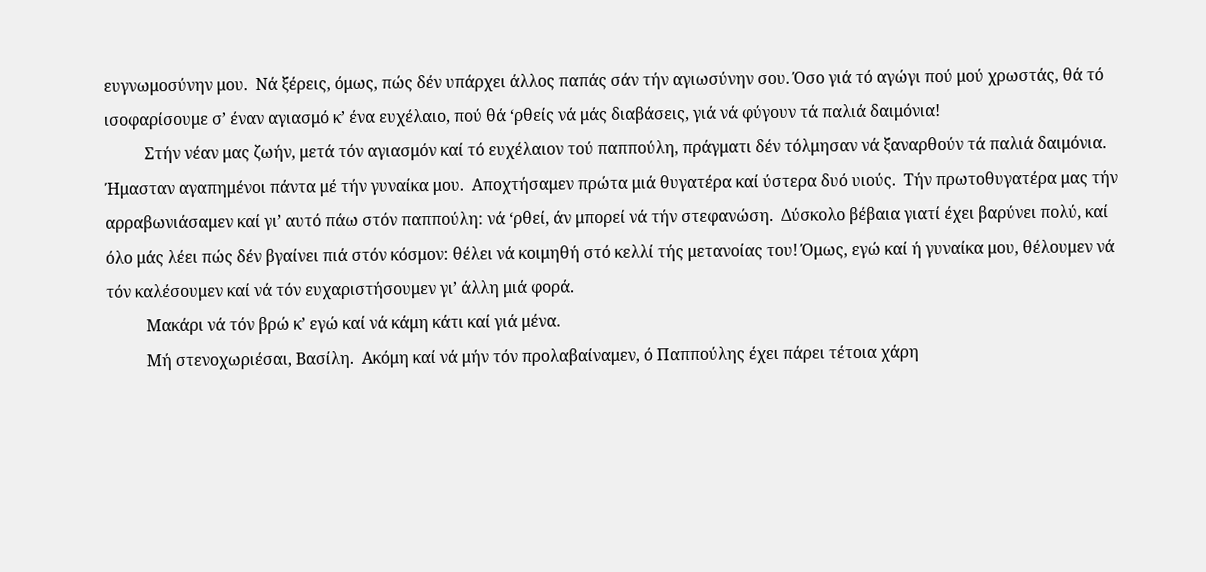ευγνωμοσύνην μου.  Νά ξέρεις, όμως, πώς δέν υπάρχει άλλος παπάς σάν τήν αγιωσύνην σου. Όσο γιά τό αγώγι πού μού χρωστάς, θά τό ισοφαρίσουμε σ’ έναν αγιασμό κ’ ένα ευχέλαιο, πού θά ‘ρθείς νά μάς διαβάσεις, γιά νά φύγουν τά παλιά δαιμόνια!
          Στήν νέαν μας ζωήν, μετά τόν αγιασμόν καί τό ευχέλαιον τού παππούλη, πράγματι δέν τόλμησαν νά ξαναρθούν τά παλιά δαιμόνια.  Ήμασταν αγαπημένοι πάντα μέ τήν γυναίκα μου.  Αποχτήσαμεν πρώτα μιά θυγατέρα καί ύστερα δυό υιούς.  Τήν πρωτοθυγατέρα μας τήν αρραβωνιάσαμεν καί γι’ αυτό πάω στόν παππούλη: νά ‘ρθεί, άν μπορεί νά τήν στεφανώση.  Δύσκολο βέβαια γιατί έχει βαρύνει πολύ, καί όλο μάς λέει πώς δέν βγαίνει πιά στόν κόσμον: θέλει νά κοιμηθή στό κελλί τής μετανοίας του! Όμως, εγώ καί ή γυναίκα μου, θέλουμεν νά τόν καλέσουμεν καί νά τόν ευχαριστήσουμεν γι’ άλλη μιά φορά.
          Μακάρι νά τόν βρώ κ’ εγώ καί νά κάμη κάτι καί γιά μένα.
          Μή στενοχωριέσαι, Βασίλη.  Ακόμη καί νά μήν τόν προλαβαίναμεν, ό Παππούλης έχει πάρει τέτοια χάρη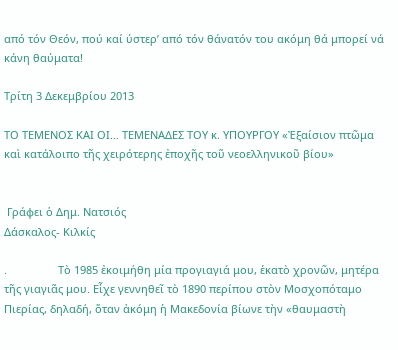από τόν Θεόν, πού καί ύστερ’ από τόν θάνατόν του ακόμη θά μπορεί νά κάνη θαύματα!

Τρίτη 3 Δεκεμβρίου 2013

ΤO ΤΕΜΕΝΟΣ ΚΑI ΟI… ΤΕΜΕΝΑΔΕΣ ΤΟY κ. YΠΟΥΡΓΟY «Ἐξαίσιον πτῶμα καὶ κατάλοιπο τῆς χειρότερης ἐποχῆς τοῦ νεοελληνικοῦ βίου»


 Γράφει ὁ Δημ. Νατσιός
Δάσκαλος- Κιλκίς

.                 Τὸ 1985 ἐκοιμήθη μία προγιαγιά μου, ἑκατὸ χρονῶν, μητέρα τῆς γιαγιᾶς μου. Εἶχε γεννηθεῖ τὸ 1890 περίπου στὸν Μοσχοπόταμο Πιερίας, δηλαδή, ὅταν ἀκόμη ἡ Μακεδονία βίωνε τὴν «θαυμαστὴ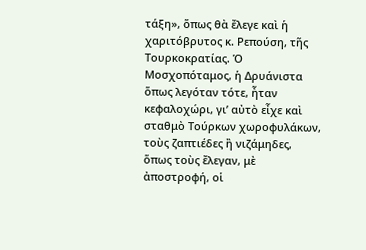τάξη», ὅπως θὰ ἔλεγε καὶ ἡ χαριτόβρυτος κ. Ρεπούση, τῆς Τουρκοκρατίας. Ὁ Μοσχοπόταμος, ἡ Δρυάνιστα ὅπως λεγόταν τότε, ἦταν κεφαλοχώρι, γι’ αὐτὸ εἶχε καὶ σταθμὸ Τούρκων χωροφυλάκων, τοὺς ζαπτιέδες ἢ νιζάμηδες, ὅπως τοὺς ἔλεγαν, μὲ ἀποστροφή, οἱ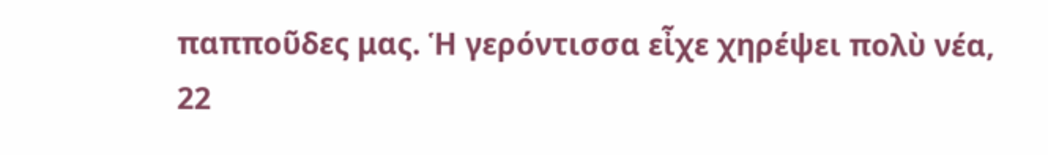παπποῦδες μας. Ἡ γερόντισσα εἶχε χηρέψει πολὺ νέα, 22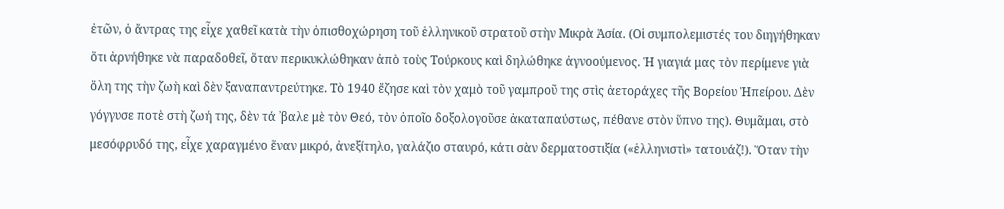ἐτῶν, ὁ ἄντρας της εἶχε χαθεῖ κατὰ τὴν ὀπισθοχώρηση τοῦ ἑλληνικοῦ στρατοῦ στὴν Μικρὰ Ἀσία. (Οἱ συμπολεμιστές του διηγήθηκαν ὅτι ἀρνήθηκε νὰ παραδοθεῖ, ὅταν περικυκλώθηκαν ἀπὸ τοὺς Τούρκους καὶ δηλώθηκε ἀγνοούμενος. Ἡ γιαγιά μας τὸν περίμενε γιὰ ὅλη της τὴν ζωὴ καὶ δὲν ξαναπαντρεύτηκε. Τὸ 1940 ἔζησε καὶ τὸν χαμὸ τοῦ γαμπροῦ της στὶς ἀετοράχες τῆς Βορείου Ἠπείρου. Δὲν γόγγυσε ποτὲ στὴ ζωή της, δὲν τά ᾽βαλε μὲ τὸν Θεό, τὸν ὁποῖο δοξολογοῦσε ἀκαταπαύστως, πέθανε στὸν ὕπνο της). Θυμᾶμαι, στὸ μεσόφρυδό της, εἶχε χαραγμένο ἕναν μικρό, ἀνεξίτηλο, γαλάζιο σταυρό, κάτι σὰν δερματοστιξία («ἑλληνιστὶ» τατουάζ!). Ὅταν τὴν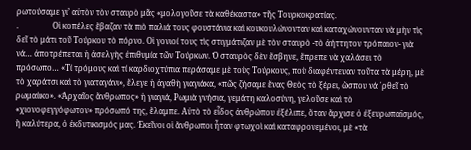ρωτούσαμε γι’ αὐτὸν τὸν σταυρὸ μᾶς «μολογοῦσε τὰ καθέκαστα» τῆς Τουρκοκρατίας.
.                 Οἱ κοπέλες ἔβαζαν τὰ πιὸ παλιά τους φουστάνια καὶ κουκουλώνονταν καὶ καταχώνουνταν νὰ μὴν τὶς δεῖ τὸ μάτι τοῦ Τούρκου τὸ πόρνο. Οἱ γονιοί τους τὶς στιγμάτιζαν μὲ τὸν σταυρὸ -τὸ ἀήττητον τρόπαιον- γιὰ νά… ἀποτρέπεται ἡ ἀσελγὴς ἐπιθυμία τῶν Τούρκων. Ὁ σταυρὸς δὲν ἔσβηνε, ἔπρεπε νὰ χαλάσει τὸ πρόσωπο… «Τί τρόμους καὶ τί καρδιοχτύπια περάσαμε μὲ τοὺς Τούρκους, ποὺ διαφέντευαν τοῦτα τὰ μέρη, μὲ τὸ χαράτσι καὶ τὸ γιαταγάνι», ἔλεγε ἡ ἀγαθὴ γιαγιάκα, «πῶς ζήσαμε ἕνας Θεὸς τὸ ξέρει, ὥσπου νά ᾽ρθεῖ τὸ ρωμαίικο». «Ἀρχαῖος ἄνθρωπος» ἡ γιαγιά, Ρωμιὰ γνήσια, γεμάτη καλοσύνη, γελοῦσε καὶ τὸ «χιονοφεγγόφωτον» πρόσωπό της, ἔλαμπε. Αὐτὸ τὸ εἶδος ἀνθρώπου ἐξέλιπε, ὅταν ἄρχισε ὁ ἐξευρωπαϊσμός, ἢ καλύτερα, ὁ ἐκδυτικισμός μας. Ἐκεῖνοι οἱ ἄνθρωποι ἦταν φτωχοὶ καὶ καταφρονεμένοι, μὲ «τὰ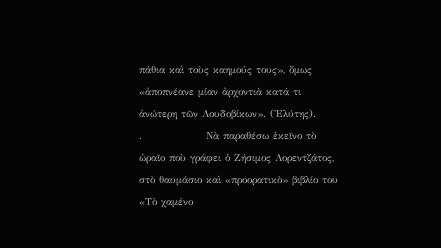πάθια καὶ τοὺς καημούς τους», ὅμως «ἀποπνέανε μίαν ἀρχοντιὰ κατά τι ἀνώτερη τῶν Λουδοβίκων». (Ἐλύτης).
.                Νὰ παραθέσω ἐκεῖνο τὸ ὡραῖο ποὺ γράφει ὁ Ζήσιμος Λορεντζάτος, στὸ θαυμάσιο καὶ «προορατικὸ» βιβλίο του «Τὸ χαμένο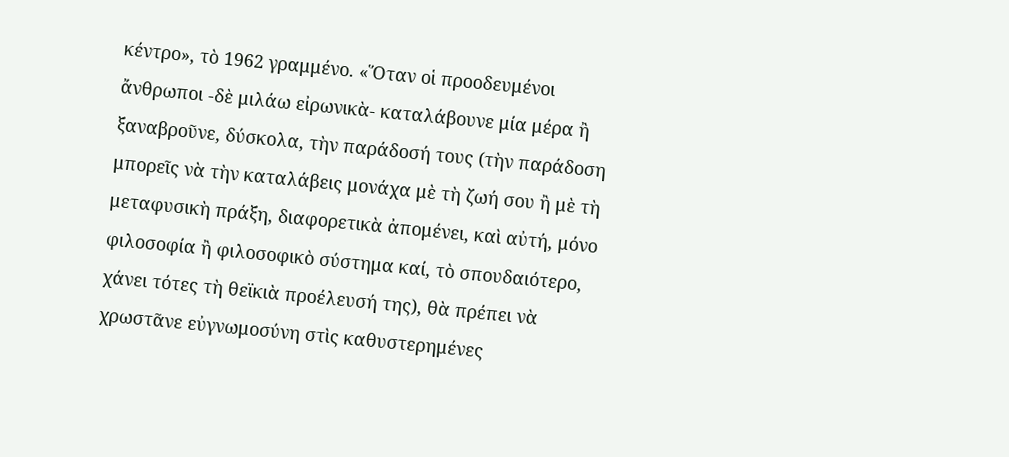κέντρο», τὸ 1962 γραμμένο. «Ὅταν οἱ προοδευμένοι ἄνθρωποι -δὲ μιλάω εἰρωνικὰ- καταλάβουνε μία μέρα ἢ ξαναβροῦνε, δύσκολα, τὴν παράδοσή τους (τὴν παράδοση μπορεῖς νὰ τὴν καταλάβεις μονάχα μὲ τὴ ζωή σου ἢ μὲ τὴ μεταφυσικὴ πράξη, διαφορετικὰ ἀπομένει, καὶ αὐτή, μόνο φιλοσοφία ἢ φιλοσοφικὸ σύστημα καί, τὸ σπουδαιότερο, χάνει τότες τὴ θεϊκιὰ προέλευσή της), θὰ πρέπει νὰ χρωστᾶνε εὐγνωμοσύνη στὶς καθυστερημένες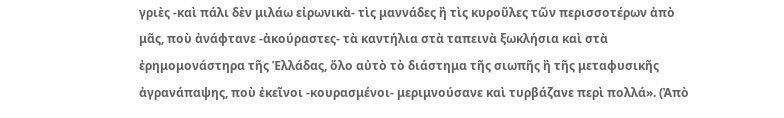γριὲς -καὶ πάλι δὲν μιλάω εἰρωνικὰ- τὶς μαννάδες ἢ τὶς κυροῦλες τῶν περισσοτέρων ἀπὸ μᾶς, ποὺ ἀνάφτανε -ἀκούραστες- τὰ καντήλια στὰ ταπεινὰ ξωκλήσια καὶ στὰ ἐρημομονάστηρα τῆς Ἑλλάδας, ὅλο αὐτὸ τὸ διάστημα τῆς σιωπῆς ἢ τῆς μεταφυσικῆς ἀγρανάπαψης, ποὺ ἐκεῖνοι -κουρασμένοι- μεριμνούσανε καὶ τυρβάζανε περὶ πολλά». (Ἀπὸ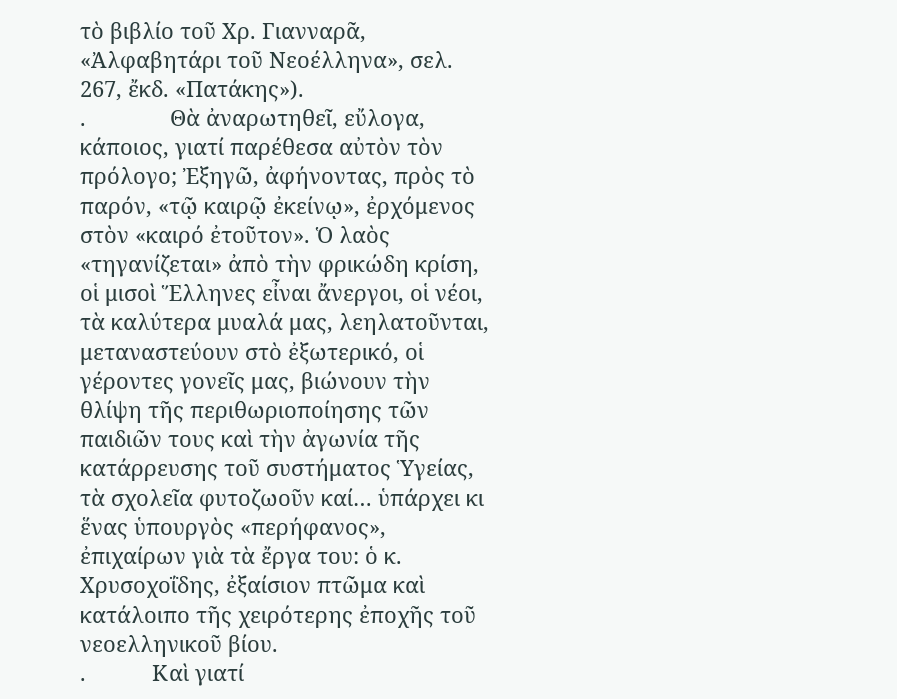τὸ βιβλίο τοῦ Χρ. Γιανναρᾶ, «Ἀλφαβητάρι τοῦ Νεοέλληνα», σελ. 267, ἔκδ. «Πατάκης»).
.              Θὰ ἀναρωτηθεῖ, εὔλογα, κάποιος, γιατί παρέθεσα αὐτὸν τὸν πρόλογο; Ἐξηγῶ, ἀφήνοντας, πρὸς τὸ παρόν, «τῷ καιρῷ ἐκείνῳ», ἐρχόμενος στὸν «καιρό ἐτοῦτον». Ὁ λαὸς «τηγανίζεται» ἀπὸ τὴν φρικώδη κρίση, οἱ μισοὶ Ἕλληνες εἶναι ἄνεργοι, οἱ νέοι, τὰ καλύτερα μυαλά μας, λεηλατοῦνται, μεταναστεύουν στὸ ἐξωτερικό, οἱ γέροντες γονεῖς μας, βιώνουν τὴν θλίψη τῆς περιθωριοποίησης τῶν παιδιῶν τους καὶ τὴν ἀγωνία τῆς κατάρρευσης τοῦ συστήματος Ὑγείας, τὰ σχολεῖα φυτοζωοῦν καί… ὑπάρχει κι ἕνας ὑπουργὸς «περήφανος», ἐπιχαίρων γιὰ τὰ ἔργα του: ὁ κ. Χρυσοχοΐδης, ἐξαίσιον πτῶμα καὶ κατάλοιπο τῆς χειρότερης ἐποχῆς τοῦ νεοελληνικοῦ βίου.
.           Καὶ γιατί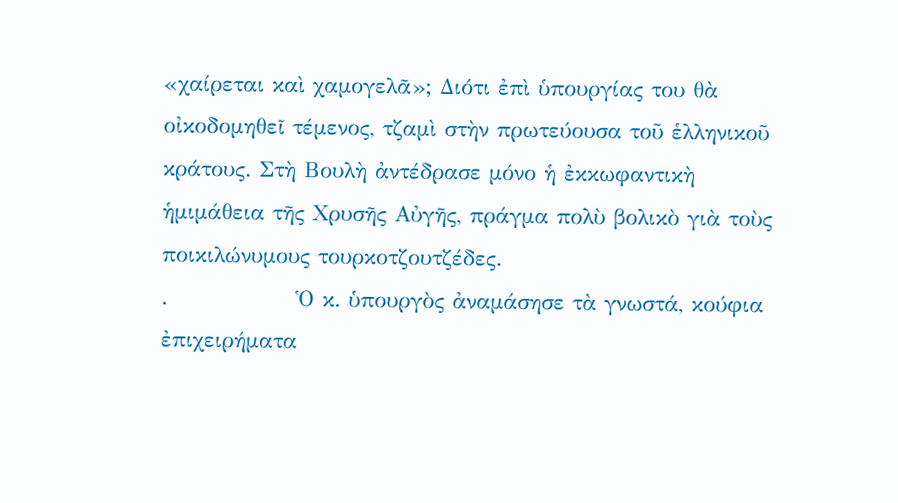«χαίρεται καὶ χαμογελᾶ»; Διότι ἐπὶ ὑπουργίας του θὰ οἰκοδομηθεῖ τέμενος, τζαμὶ στὴν πρωτεύουσα τοῦ ἑλληνικοῦ κράτους. Στὴ Βουλὴ ἀντέδρασε μόνο ἡ ἐκκωφαντικὴ ἡμιμάθεια τῆς Χρυσῆς Αὐγῆς, πράγμα πολὺ βολικὸ γιὰ τοὺς ποικιλώνυμους τουρκοτζουτζέδες.
.                Ὁ κ. ὑπουργὸς ἀναμάσησε τὰ γνωστά, κούφια ἐπιχειρήματα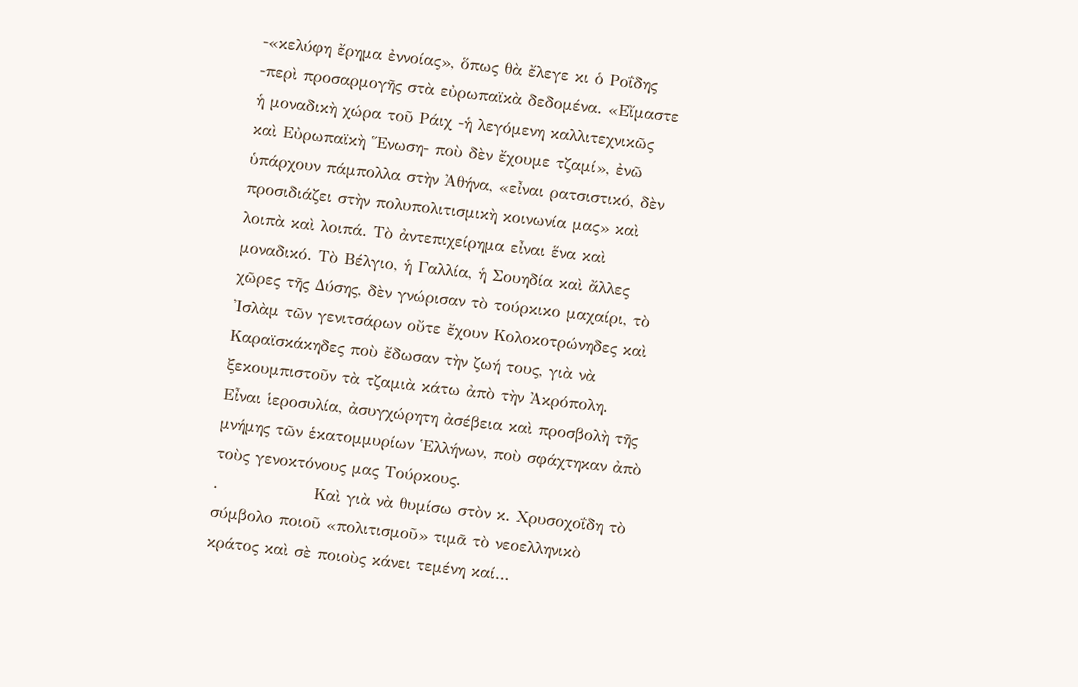-«κελύφη ἔρημα ἐννοίας», ὅπως θὰ ἔλεγε κι ὁ Ροΐδης -περὶ προσαρμογῆς στὰ εὐρωπαϊκὰ δεδομένα. «Εἴμαστε ἡ μοναδικὴ χώρα τοῦ Ράιχ -ἡ λεγόμενη καλλιτεχνικῶς καὶ Εὐρωπαϊκὴ Ἕνωση- ποὺ δὲν ἔχουμε τζαμί», ἐνῶ ὑπάρχουν πάμπολλα στὴν Ἀθήνα, «εἶναι ρατσιστικό, δὲν προσιδιάζει στὴν πολυπολιτισμικὴ κοινωνία μας» καὶ λοιπὰ καὶ λοιπά. Τὸ ἀντεπιχείρημα εἶναι ἕνα καὶ μοναδικό. Τὸ Βέλγιο, ἡ Γαλλία, ἡ Σουηδία καὶ ἄλλες χῶρες τῆς Δύσης, δὲν γνώρισαν τὸ τούρκικο μαχαίρι, τὸ Ἰσλὰμ τῶν γενιτσάρων οὔτε ἔχουν Κολοκοτρώνηδες καὶ Καραϊσκάκηδες ποὺ ἔδωσαν τὴν ζωή τους, γιὰ νὰ ξεκουμπιστοῦν τὰ τζαμιὰ κάτω ἀπὸ τὴν Ἀκρόπολη. Εἶναι ἱεροσυλία, ἀσυγχώρητη ἀσέβεια καὶ προσβολὴ τῆς μνήμης τῶν ἑκατομμυρίων Ἑλλήνων, ποὺ σφάχτηκαν ἀπὸ τοὺς γενοκτόνους μας Τούρκους.
.                Καὶ γιὰ νὰ θυμίσω στὸν κ. Χρυσοχοΐδη τὸ σύμβολο ποιοῦ «πολιτισμοῦ» τιμᾶ τὸ νεοελληνικὸ κράτος καὶ σὲ ποιοὺς κάνει τεμένη καί…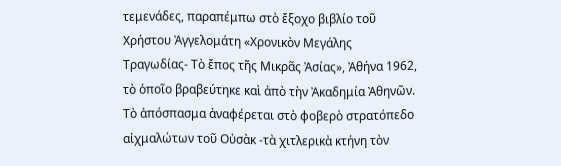τεμενάδες, παραπέμπω στὸ ἔξοχο βιβλίο τοῦ Χρήστου Ἀγγελομάτη «Χρονικὸν Μεγάλης Τραγωδίας- Τὸ ἔπος τῆς Μικρᾶς Ἀσίας», Ἀθήνα 1962, τὸ ὁποῖο βραβεύτηκε καὶ ἀπὸ τὴν Ἀκαδημία Ἀθηνῶν. Τὸ ἀπόσπασμα ἀναφέρεται στὸ φοβερὸ στρατόπεδο αἰχμαλώτων τοῦ Οὐσὰκ -τὰ χιτλερικὰ κτήνη τὸν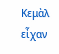Κεμὰλ εἶχαν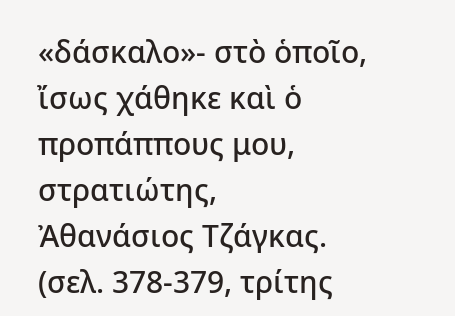«δάσκαλο»- στὸ ὁποῖο, ἴσως χάθηκε καὶ ὁ προπάππους μου, στρατιώτης, Ἀθανάσιος Τζάγκας. (σελ. 378-379, τρίτης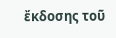ἔκδοσης τοῦ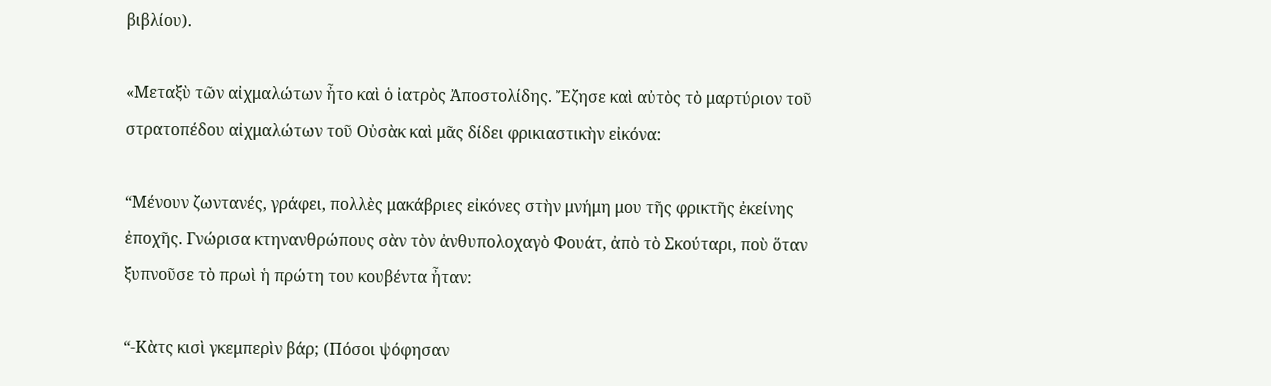βιβλίου).

«Μεταξὺ τῶν αἰχμαλώτων ἦτο καὶ ὁ ἰατρὸς Ἀποστολίδης. Ἔζησε καὶ αὐτὸς τὸ μαρτύριον τοῦ στρατοπέδου αἰχμαλώτων τοῦ Οὐσὰκ καὶ μᾶς δίδει φρικιαστικὴν εἰκόνα:

“Μένουν ζωντανές, γράφει, πολλὲς μακάβριες εἰκόνες στὴν μνήμη μου τῆς φρικτῆς ἐκείνης ἐποχῆς. Γνώρισα κτηνανθρώπους σὰν τὸν ἀνθυπολοχαγὸ Φουάτ, ἀπὸ τὸ Σκούταρι, ποὺ ὅταν ξυπνοῦσε τὸ πρωὶ ἡ πρώτη του κουβέντα ἦταν:

“-Κὰτς κισὶ γκεμπερὶν βάρ; (Πόσοι ψόφησαν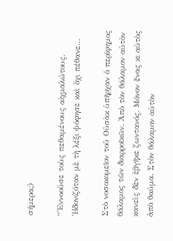σήμερα;)

“Ἐννοοῦσε τοὺς πεθαμένους αἰχμαλώτους. Ἡδονιζόταν μὲ τὴ λέξι ψόφησε καὶ ὄχι πέθανε…

Στὸ νοσοκομεῖον τοῦ Οὐσὰκ ὑπῆρχαν ὁ περίφημος θάλαμος τῶν διαρροϊκῶν. Ἀπὸ τὸν θάλαμον αὐτὸν κανεὶς δὲν ἐβγῆκε ζωντανός. Μόνον ἕνας κι αὐτὸς ἀπὸ θαῦμα. Στὸν θάλαμον αὐτὸν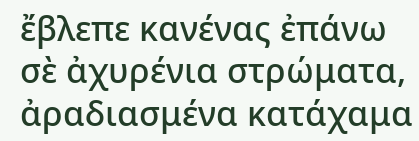ἔβλεπε κανένας ἐπάνω σὲ ἀχυρένια στρώματα, ἀραδιασμένα κατάχαμα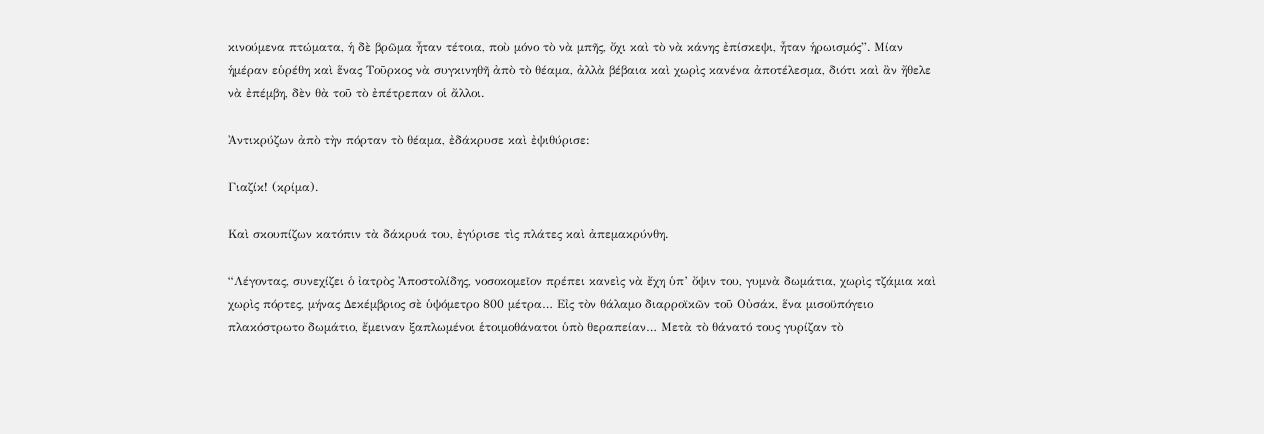κινούμενα πτώματα, ἡ δὲ βρῶμα ἦταν τέτοια, ποὺ μόνο τὸ νὰ μπῆς, ὄχι καὶ τὸ νὰ κάνης ἐπίσκεψι, ἦταν ἡρωισμός”. Μίαν ἡμέραν εὑρέθη καὶ ἕνας Τοῦρκος νὰ συγκινηθῆ ἀπὸ τὸ θέαμα, ἀλλὰ βέβαια καὶ χωρὶς κανένα ἀποτέλεσμα, διότι καὶ ἂν ἤθελε νὰ ἐπέμβη, δὲν θὰ τοῦ τὸ ἐπέτρεπαν οἱ ἄλλοι.

Ἀντικρύζων ἀπὸ τὴν πόρταν τὸ θέαμα, ἐδάκρυσε καὶ ἐψιθύρισε:

Γιαζίκ! (κρίμα).

Καὶ σκουπίζων κατόπιν τὰ δάκρυά του, ἐγύρισε τὶς πλάτες καὶ ἀπεμακρύνθη.

“Λέγοντας, συνεχίζει ὁ ἰατρὸς Ἀποστολίδης, νοσοκομεῖον πρέπει κανεὶς νὰ ἔχη ὑπ’ ὄψιν του, γυμνὰ δωμάτια, χωρὶς τζάμια καὶ χωρὶς πόρτες, μήνας Δεκέμβριος σὲ ὑψόμετρο 800 μέτρα… Εἰς τὸν θάλαμο διαρροϊκῶν τοῦ Οὐσάκ, ἕνα μισοϋπόγειο πλακόστρωτο δωμάτιο, ἔμειναν ξαπλωμένοι ἑτοιμοθάνατοι ὑπὸ θεραπείαν… Μετὰ τὸ θάνατό τους γυρίζαν τὸ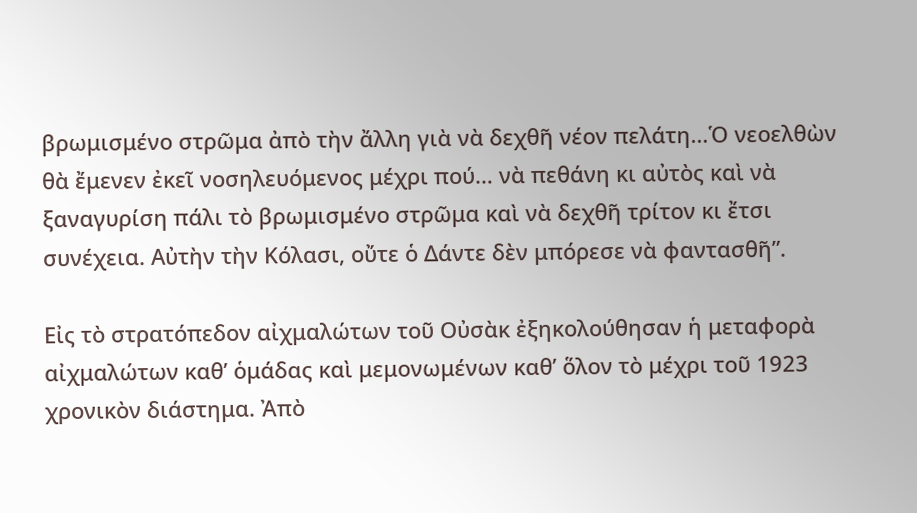βρωμισμένο στρῶμα ἀπὸ τὴν ἄλλη γιὰ νὰ δεχθῆ νέον πελάτη…Ὁ νεοελθὼν θὰ ἔμενεν ἐκεῖ νοσηλευόμενος μέχρι πού… νὰ πεθάνη κι αὐτὸς καὶ νὰ ξαναγυρίση πάλι τὸ βρωμισμένο στρῶμα καὶ νὰ δεχθῆ τρίτον κι ἔτσι συνέχεια. Αὐτὴν τὴν Κόλασι, οὔτε ὁ Δάντε δὲν μπόρεσε νὰ φαντασθῆ”.

Εἰς τὸ στρατόπεδον αἰχμαλώτων τοῦ Οὐσὰκ ἐξηκολούθησαν ἡ μεταφορὰ αἰχμαλώτων καθ’ ὁμάδας καὶ μεμονωμένων καθ’ ὅλον τὸ μέχρι τοῦ 1923 χρονικὸν διάστημα. Ἀπὸ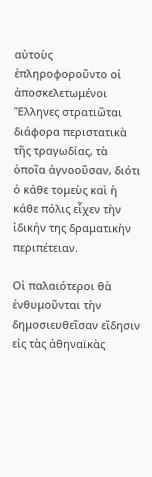αὐτοὺς ἐπληροφοροῦντο οἱ ἀποσκελετωμένοι Ἕλληνες στρατιῶται διάφορα περιστατικὰ τῆς τραγωδίας, τὰ ὁποῖα ἀγνοοῦσαν, διότι ὁ κάθε τομεὺς καὶ ἡ κάθε πόλις εἶχεν τὴν ἰδικήν της δραματικὴν περιπέτειαν.

Οἱ παλαιότεροι θὰ ἐνθυμοῦνται τὴν δημοσιευθεῖσαν εἴδησιν εἰς τὰς ἀθηναϊκὰς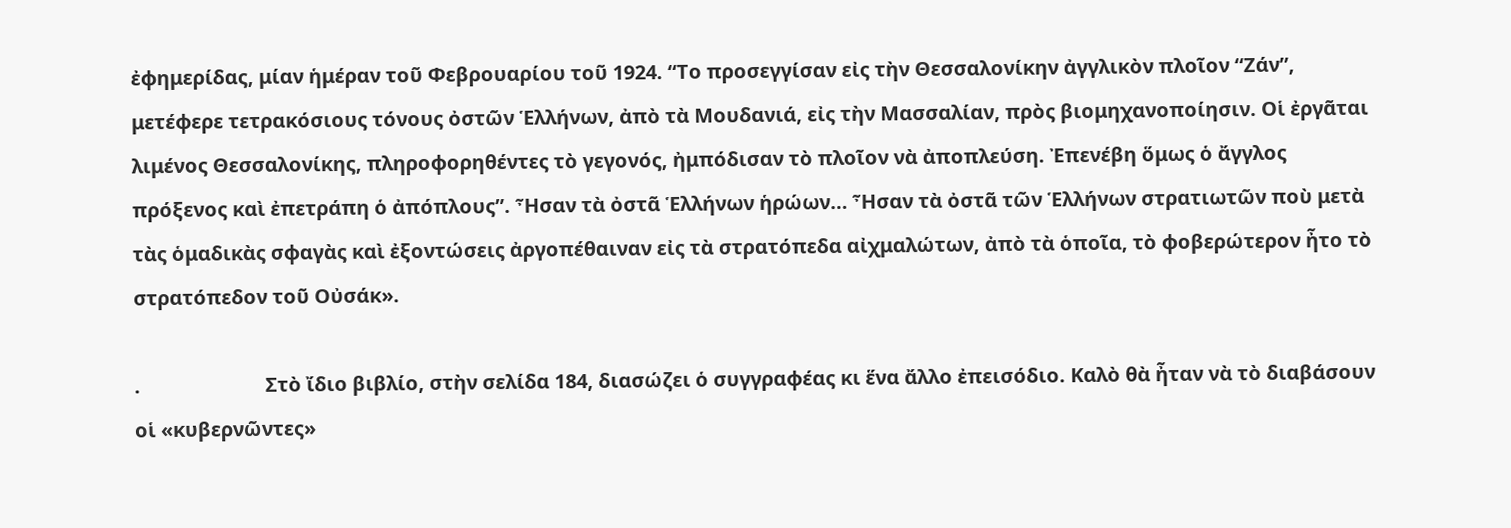ἐφημερίδας, μίαν ἡμέραν τοῦ Φεβρουαρίου τοῦ 1924. “Το προσεγγίσαν εἰς τὴν Θεσσαλονίκην ἀγγλικὸν πλοῖον “Ζάν”, μετέφερε τετρακόσιους τόνους ὀστῶν Ἑλλήνων, ἀπὸ τὰ Μουδανιά, εἰς τὴν Μασσαλίαν, πρὸς βιομηχανοποίησιν. Οἱ ἐργᾶται λιμένος Θεσσαλονίκης, πληροφορηθέντες τὸ γεγονός, ἠμπόδισαν τὸ πλοῖον νὰ ἀποπλεύση. Ἐπενέβη ὅμως ὁ ἄγγλος πρόξενος καὶ ἐπετράπη ὁ ἀπόπλους”. Ἦσαν τὰ ὀστᾶ Ἑλλήνων ἡρώων… Ἦσαν τὰ ὀστᾶ τῶν Ἑλλήνων στρατιωτῶν ποὺ μετὰ τὰς ὁμαδικὰς σφαγὰς καὶ ἐξοντώσεις ἀργοπέθαιναν εἰς τὰ στρατόπεδα αἰχμαλώτων, ἀπὸ τὰ ὁποῖα, τὸ φοβερώτερον ἦτο τὸ στρατόπεδον τοῦ Οὐσάκ».

.                         Στὸ ἴδιο βιβλίο, στὴν σελίδα 184, διασώζει ὁ συγγραφέας κι ἕνα ἄλλο ἐπεισόδιο. Καλὸ θὰ ἦταν νὰ τὸ διαβάσουν οἱ «κυβερνῶντες»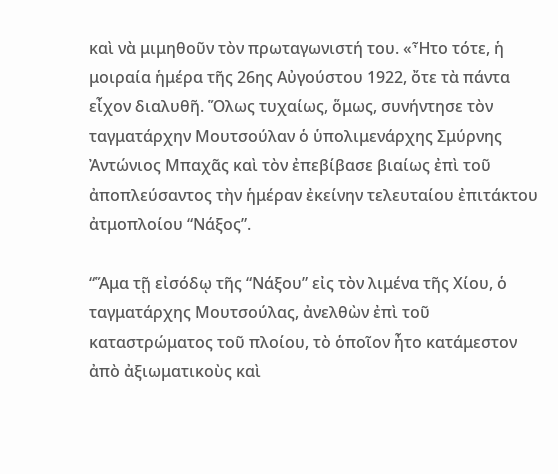καὶ νὰ μιμηθοῦν τὸν πρωταγωνιστή του. «Ἦτο τότε, ἡ μοιραία ἡμέρα τῆς 26ης Αὐγούστου 1922, ὄτε τὰ πάντα εἶχον διαλυθῆ. Ὅλως τυχαίως, ὅμως, συνήντησε τὸν ταγματάρχην Μουτσούλαν ὁ ὑπολιμενάρχης Σμύρνης Ἀντώνιος Μπαχᾶς καὶ τὸν ἐπεβίβασε βιαίως ἐπὶ τοῦ ἀποπλεύσαντος τὴν ἡμέραν ἐκείνην τελευταίου ἐπιτάκτου ἀτμοπλοίου “Νάξος”.

“Ἅμα τῇ εἰσόδῳ τῆς “Νάξου” εἰς τὸν λιμένα τῆς Χίου, ὁ ταγματάρχης Μουτσούλας, ἀνελθὼν ἐπὶ τοῦ καταστρώματος τοῦ πλοίου, τὸ ὁποῖον ἦτο κατάμεστον ἀπὸ ἀξιωματικοὺς καὶ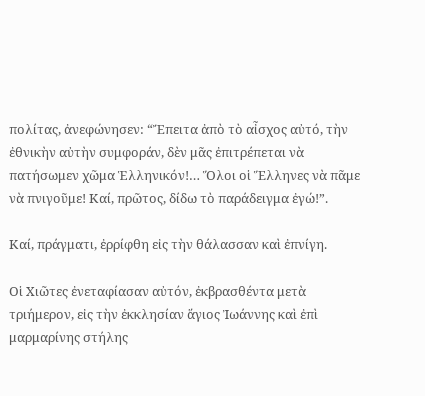πολίτας, ἀνεφώνησεν: “Ἔπειτα ἀπὸ τὸ αἶσχος αὐτό, τὴν ἐθνικὴν αὐτὴν συμφοράν, δὲν μᾶς ἐπιτρέπεται νὰ πατήσωμεν χῶμα Ἑλληνικόν!… Ὅλοι οἱ Ἕλληνες νὰ πᾶμε νὰ πνιγοῦμε! Καί, πρῶτος, δίδω τὸ παράδειγμα ἐγώ!”.

Καί, πράγματι, ἐρρίφθη εἰς τὴν θάλασσαν καὶ ἐπνίγη.

Οἱ Χιῶτες ἐνεταφίασαν αὐτόν, ἐκβρασθέντα μετὰ τριήμερον, εἰς τὴν ἐκκλησίαν ἅγιος Ἰωάννης καὶ ἐπὶ μαρμαρίνης στήλης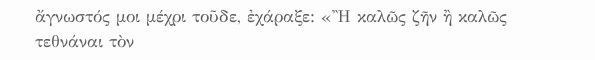ἄγνωστός μοι μέχρι τοῦδε, ἐχάραξε: «Ἢ καλῶς ζῆν ἢ καλῶς τεθνάναι τὸν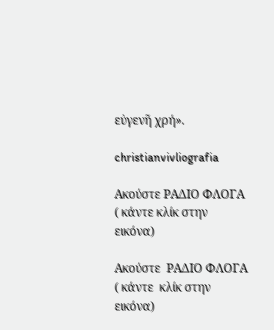εὐγενῆ χρή».

christianvivliografia

Ακούστε ΡΑΔΙΟ ΦΛΟΓΑ ( κάντε κλίκ στην εικόνα)

Ακούστε  ΡΑΔΙΟ ΦΛΟΓΑ ( κάντε  κλίκ στην εικόνα)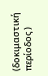(δοκιμαστική περίοδος )